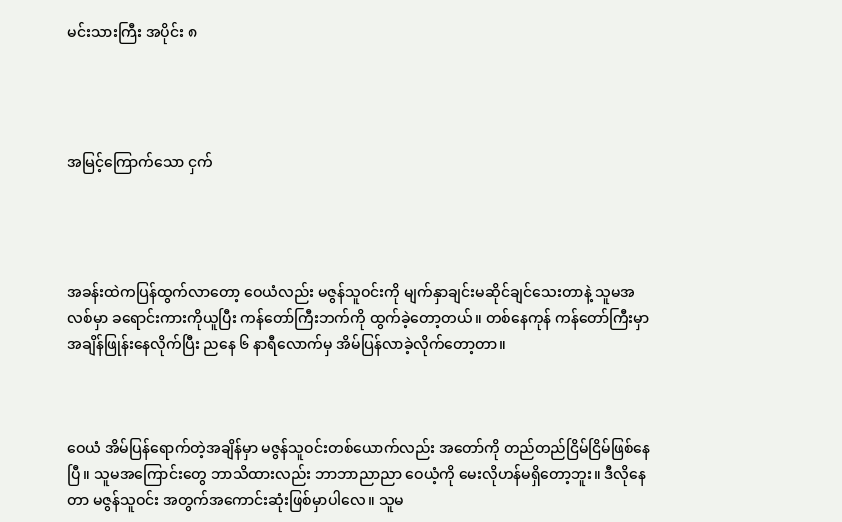မင်းသားကြီး အပိုင်း ၈




အမြင့်ကြောက်သော ငှက်




အခန်းထဲကပြန်ထွက်လာတော့ ဝေယံလည်း မဇွန်သူဝင်းကို မျက်နှာချင်းမဆိုင်ချင်သေးတာနဲ့ သူမအလစ်မှာ ခရောင်းကားကိုယူပြီး ကန်တော်ကြီးဘက်ကို ထွက်ခဲ့တော့တယ်။ တစ်နေကုန် ကန်တော်ကြီးမှာ အချိန်ဖြုန်းနေလိုက်ပြီး ညနေ ၆ နာရီလောက်မှ အိမ်ပြန်လာခဲ့လိုက်တော့တာ။



ဝေယံ အိမ်ပြန်ရောက်တဲ့အချိန်မှာ မဇွန်သူဝင်းတစ်ယောက်လည်း အတော်ကို တည်တည်ငြိမ်ငြိမ်ဖြစ်နေပြီ။ သူမအကြောင်းတွေ ဘာသိထားလည်း ဘာဘာညာညာ ဝေယံ့ကို မေးလိုဟန်မရှိတော့ဘူး။ ဒီလိုနေတာ မဇွန်သူဝင်း အတွက်အကောင်းဆုံးဖြစ်မှာပါလေ။ သူမ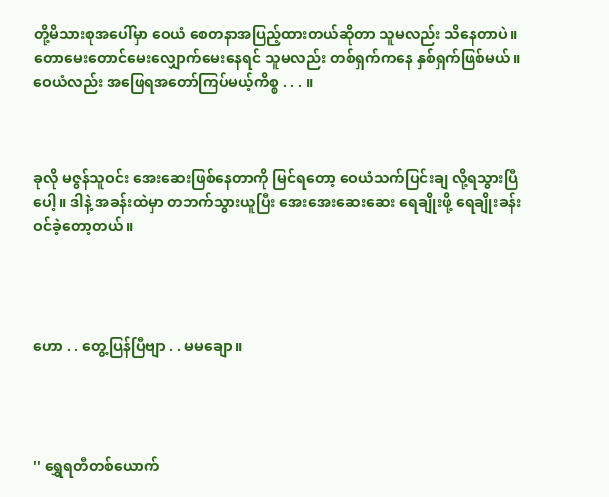တို့မိသားစုအပေါ်မှာ ဝေယံ စေတနာအပြည့်ထားတယ်ဆိုတာ သူမလည်း သိနေတာပဲ။ တောမေးတောင်မေးလျှောက်မေးနေရင် သူမလည်း တစ်ရှက်ကနေ နှစ်ရှက်ဖြစ်မယ်။ ဝေယံလည်း အဖြေရအတော်ကြပ်မယ့်ကိစ္စ . . . ။



ခုလို မဇွန်သူဝင်း အေးဆေးဖြစ်နေတာကို မြင်ရတော့ ဝေယံသက်ပြင်းချ လို့ရသွားပြီပေါ့။ ဒါနဲ့ အခန်းထဲမှာ တဘက်သွားယူပြီး အေးအေးဆေးဆေး ရေချိုးဖို့ ရေချိုးခန်းဝင်ခဲ့တော့တယ်။




ဟော . . တွေ့ပြန်ပြီဗျာ . . မမချော။




'' ရွှေရတီတစ်ယောက်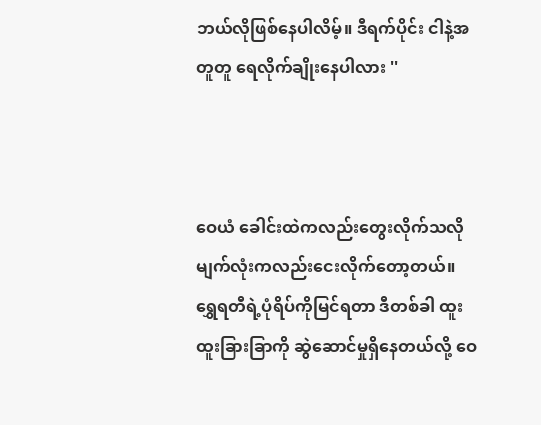ဘယ်လိုဖြစ်နေပါလိမ့်။ ဒီရက်ပိုင်း ငါနဲ့အတူတူ ရေလိုက်ချိုးနေပါလား ''



ဝေယံ ခေါင်းထဲကလည်းတွေးလိုက်သလို မျက်လုံးကလည်းငေးလိုက်တော့တယ်။ ရွှေရတီရဲ့ပုံရိပ်ကိုမြင်ရတာ ဒီတစ်ခါ ထူးထူးခြားခြာကို ဆွဲဆောင်မှုရှိနေတယ်လို့ ဝေ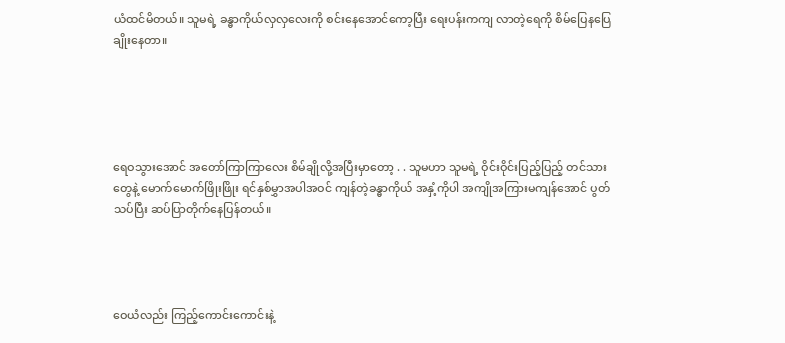ယံထင်မိတယ်။ သူမရဲ့ ခန္ဓာကိုယ်လှလှလေးကို စင်းနေအောင်ကော့ပြီး ရေးပန်းကကျ လာတဲ့ရေကို စိမ်ပြေနပြေချိုးနေတာ။





ရေဝသွားအောင် အတော်ကြာကြာလေး စိမ်ချိုလို့အပြီးမှာတော့ . . သူမဟာ သူမရဲ့ ဝိုင်းဝိုင်းပြည့်ပြည့် တင်သားတွေနဲ့ မောက်မောက်ဖြိုးဖြိုး ရင်နှစ်မွှာအပါအဝင် ကျန်တဲ့ခန္ဓာကိုယ် အနှံ့ကိုပါ အကျိုအကြားမကျန်အောင် ပွတ်သပ်ပြီး ဆပ်ပြာတိုက်နေပြန်တယ်။




ဝေယံလည်း ကြည့်ကောင်းကောင်းနဲ့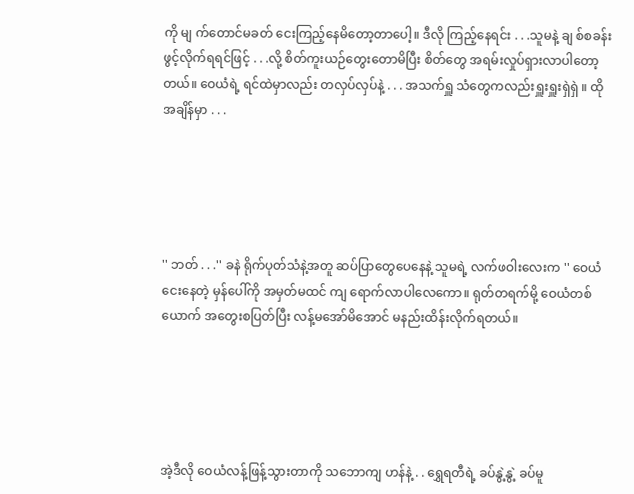ကို မျ က်တောင်မခတ် ငေးကြည့်နေမိတော့တာပေါ့။ ဒီလို ကြည့်နေရင်း . . .သူမနဲ့ ချ စ်စခန်းဖွင့်လိုက်ရရင်ဖြင့် . . .လို့ စိတ်ကူးယဉ်တွေးတောမိပြီး စိတ်တွေ အရမ်းလှုပ်ရှားလာပါတော့တယ်။ ဝေယံရဲ့ ရင်ထဲမှာလည်း တလှပ်လှပ်နဲ့ . . . အသက်ရှူ သံတွေကလည်းရှူးရှူးရှဲရှဲ ။ ထိုအချိန်မှာ . . .





'' ဘတ် . . .'' ခနဲ ရိုက်ပုတ်သံနဲ့အတူ ဆပ်ပြာတွေပေနေနဲ့ သူမရဲ့ လက်ဖဝါးလေးက '' ဝေယံငေးနေတဲ့ မှန်ပေါ်ကို အမှတ်မထင် ကျ ရောက်လာပါလေကော။ ရုတ်တရက်မို့ ဝေယံတစ်ယောက် အတွေးစပြတ်ပြီး လန့်မအော်မိအောင် မနည်းထိန်းလိုက်ရတယ်။





အဲ့ဒီလို ဝေယံလန့်ဖြန့်သွားတာကို သဘောကျ ဟန်နဲ့ . . ရွှေရတီရဲ့ ခပ်နွဲ့နွဲ့ ခပ်မူ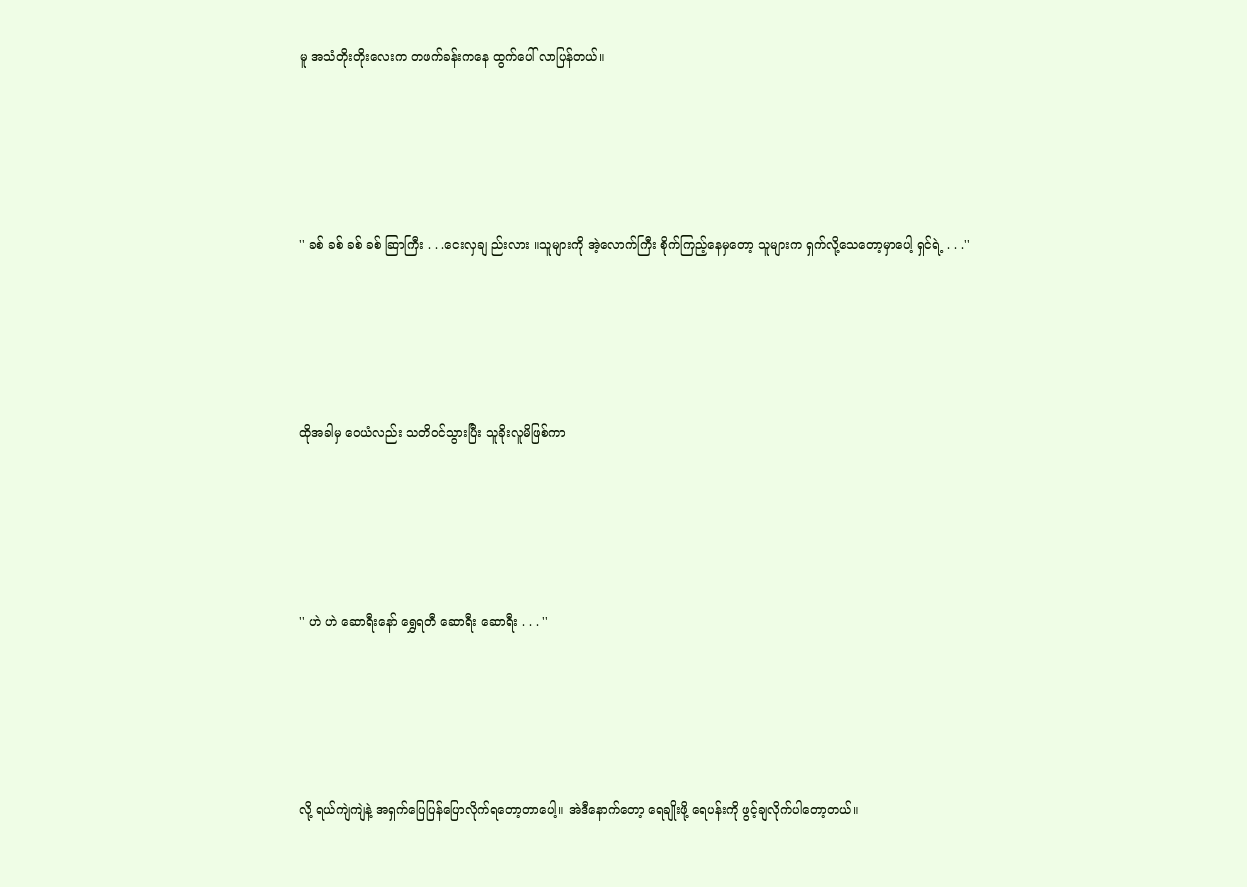မူ အသံတိုးတိုးလေးက တဖက်ခန်းကနေ ထွက်ပေါ် လာပြန်တယ်။





'' ခစ် ခစ် ခစ် ခစ် ဆြာကြီး . . .ငေးလှချ ည်းလား ။သူများကို အဲ့လောက်ကြီး စိုက်ကြည့်နေမှတော့ သူများက ရှက်လို့သေတော့မှာပေါ့ ရှင်ရဲ့ . . .''





ထိုအခါမှ ဝေယံလည်း သတိဝင်သွားပြီး သူခိုးလူမိဖြစ်ကာ





'' ဟဲ ဟဲ ဆောရီးနော် ရွှေရတီ ဆောရီး ဆောရီး . . . ''





လို့ ရယ်ကျဲကျဲနဲ့ အရှက်ပြေပြန်ပြောလိုက်ရတော့တာပေါ့။ အဲဒီနောက်တော့ ရေချိုးဖို့ ရေပန်းကို ဖွင့်ချလိုက်ပါတော့တယ်။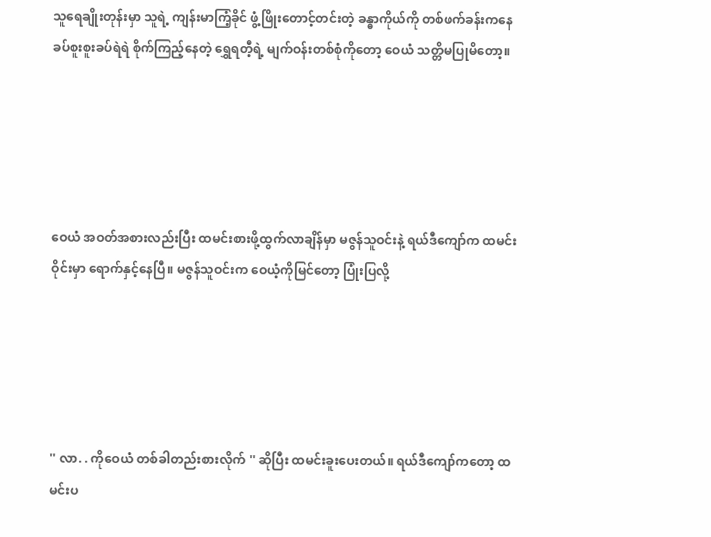သူရေချိုးတုန်းမှာ သူရဲ့ ကျန်းမာကြံ့ခိုင် ဖွံ့ဖြိုးတောင့်တင်းတဲ့ ခန္ဓာကိုယ်ကို တစ်ဖက်ခန်းကနေ ခပ်စူးစူးခပ်ရဲရဲ စိုက်ကြည့်နေတဲ့ ရွှေရတီ့ရဲ့ မျက်ဝန်းတစ်စုံကိုတော့ ဝေယံ သတ္တိမပြုမိတော့။





ဝေယံ အဝတ်အစားလည်းပြီး ထမင်းစားဖို့ထွက်လာချိန်မှာ မဇွန်သူဝင်းနဲ့ ရယ်ဒီကျော်က ထမင်းဝိုင်းမှာ ရောက်နှင့်နေပြီ။ မဇွန်သူဝင်းက ဝေယံ့ကိုမြင်တော့ ပြုံးပြလို့





'' လာ. . ကိုဝေယံ တစ်ခါတည်းစားလိုက် '' ဆိုပြီး ထမင်းခူးပေးတယ်။ ရယ်ဒီကျော်ကတော့ ထမင်းပ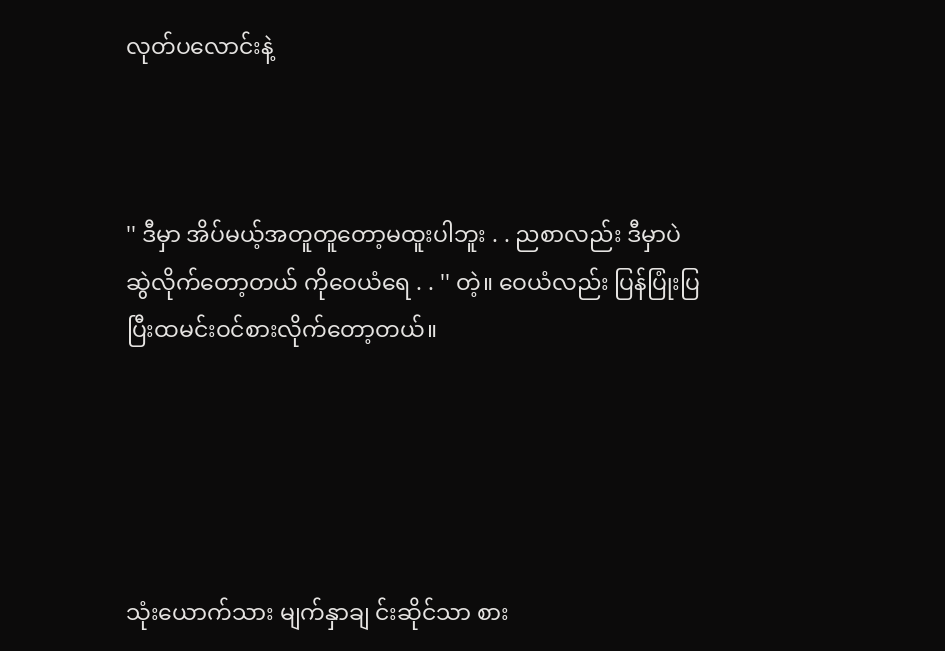လုတ်ပလောင်းနဲ့



'' ဒီမှာ အိပ်မယ့်အတူတူတော့မထူးပါဘူး . . ညစာလည်း ဒီမှာပဲ ဆွဲလိုက်တော့တယ် ကိုဝေယံရေ . . '' တဲ့။ ဝေယံလည်း ပြန်ပြုံးပြပြီးထမင်းဝင်စားလိုက်တော့တယ်။





သုံးယောက်သား မျက်နှာချ င်းဆိုင်သာ စား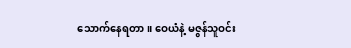သောက်နေရတာ။ ဝေယံနဲ့ မဇွန်သူဝင်း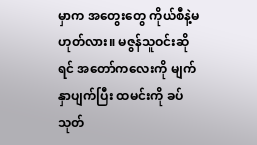မှာက အတွေးတွေ ကိုယ်စီနဲ့မဟုတ်လား။ မဇွန်သူဝင်းဆိုရင် အတော်ကလေးကို မျက်နှာပျက်ပြီး ထမင်းကို ခပ်သုတ်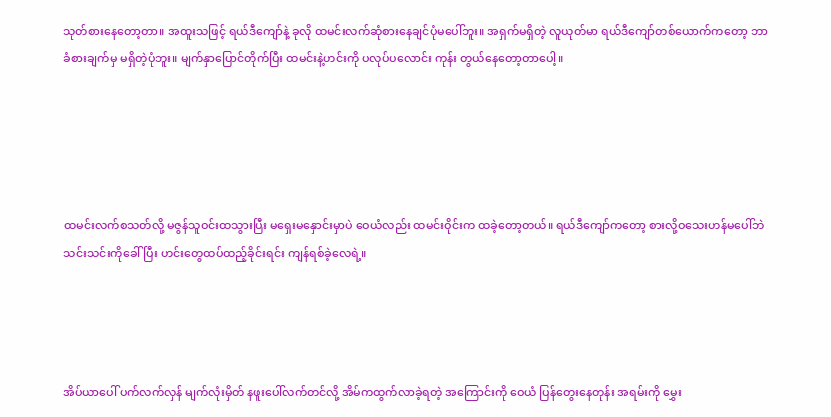သုတ်စားနေတော့တာ။ အထူးသဖြင့် ရယ်ဒီကျော်နဲ့ ခုလို ထမင်းလက်ဆုံစားနေချင်ပုံမပေါ်ဘူး။ အရှက်မရှိတဲ့ လူယုတ်မာ ရယ်ဒီကျော်တစ်ယောက်ကတော့ ဘာခံစားချက်မှ မရှိတဲ့ပုံဘူး။ မျက်နှာပြောင်တိုက်ပြီး ထမင်းနဲ့ဟင်းကို ပလုပ်ပလောင်း ကုန်း တွယ်နေတော့တာပေါ့။





ထမင်းလက်စသတ်လို့ မဇွန်သူဝင်းထသွားပြီး မရှေးမနှောင်းမှာပဲ ဝေယံလည်း ထမင်းဝိုင်းက ထခဲ့တော့တယ်။ ရယ်ဒီကျော်ကတော့ စားလို့ဝသေးဟန်မပေါ်ဘဲ သင်းသင်းကိုခေါ်ပြီး ဟင်းတွေထပ်ထည့်ခိုင်းရင်း ကျန်ရစ်ခဲ့လေရဲ့။




အိပ်ယာပေါ် ပက်လက်လှန် မျက်လုံးမှိတ် နဖူးပေါ်လက်တင်လို့ အိမ်ကထွက်လာခဲ့ရတဲ့ အကြောင်းကို ဝေယံ ပြန်တွေးနေတုန်း အရမ်းကို မွှေး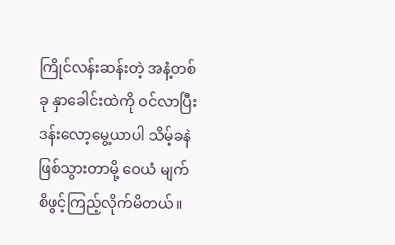ကြိုင်လန်းဆန်းတဲ့ အနံ့တစ်ခု နှာခေါင်းထဲကို ဝင်လာပြီး ဒန်းလော့မွေ့ယာပါ သိမ့်ခနဲဖြစ်သွားတာမို့ ဝေယံ မျက်စိဖွင့်ကြည့်လိုက်မိတယ်။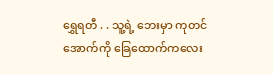ရွှေရတီ . . သူ့ရဲ့ ဘေးမှာ ကုတင်အောက်ကို ခြေထောက်ကလေး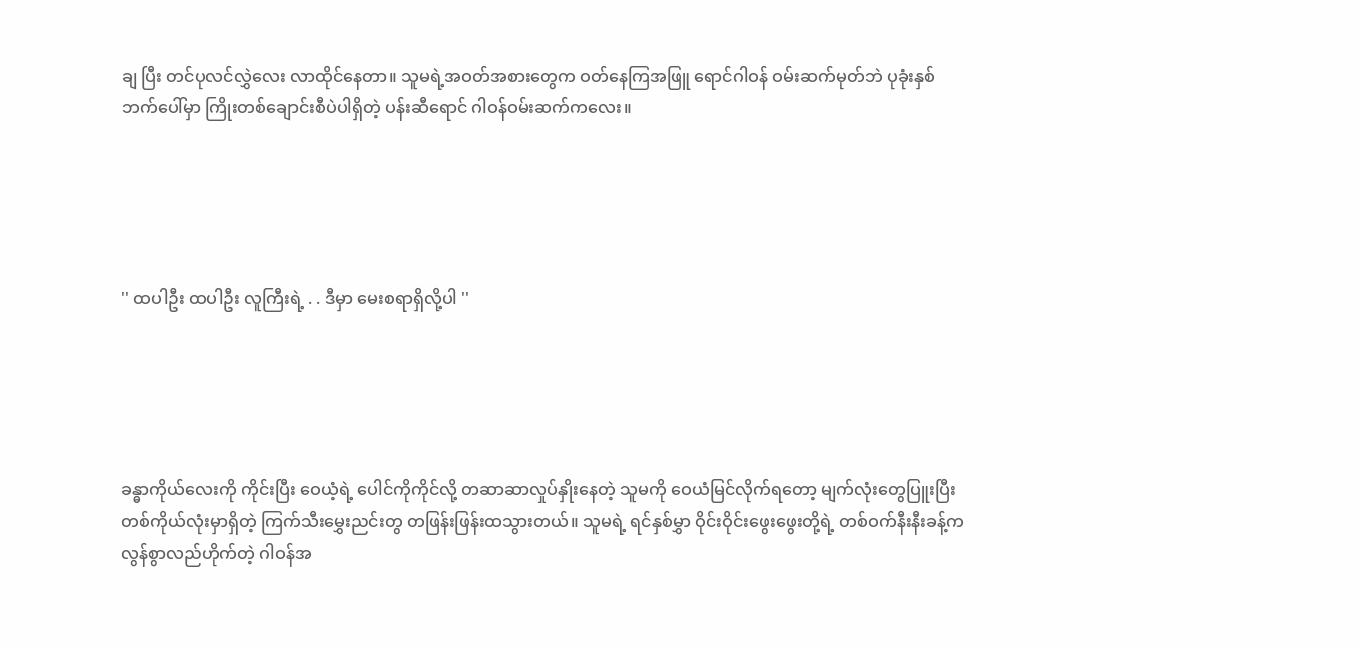ချ ပြီး တင်ပုလင်လွှဲလေး လာထိုင်နေတာ။ သူမရဲ့အဝတ်အစားတွေက ဝတ်နေကြအဖြူ ရောင်ဂါဝန် ဝမ်းဆက်မုတ်ဘဲ ပုခုံးနှစ်ဘက်ပေါ်မှာ ကြိုးတစ်ချောင်းစီပဲပါရှိတဲ့ ပန်းဆီရောင် ဂါဝန်ဝမ်းဆက်ကလေး။





'' ထပါဦး ထပါဦး လူကြီးရဲ့ . . ဒီမှာ မေးစရာရှိလို့ပါ ''





ခန္ဓာကိုယ်လေးကို ကိုင်းပြီး ဝေယံ့ရဲ့ ပေါင်ကိုကိုင်လို့ တဆာဆာလှုပ်နှိုးနေတဲ့ သူမကို ဝေယံမြင်လိုက်ရတော့ မျက်လုံးတွေပြူးပြီး တစ်ကိုယ်လုံးမှာရှိတဲ့ ကြက်သီးမွှေးညင်းတွ တဖြန်းဖြန်းထသွားတယ်။ သူမရဲ့ ရင်နှစ်မွှာ ဝိုင်းဝိုင်းဖွေးဖွေးတို့ရဲ့ တစ်ဝက်နီးနီးခန့်က လွန်စွာလည်ဟိုက်တဲ့ ဂါဝန်အ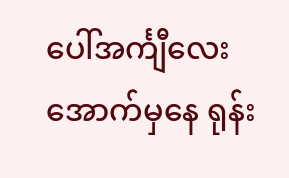ပေါ်အင်္ကျီလေးအောက်မှနေ ရုန်း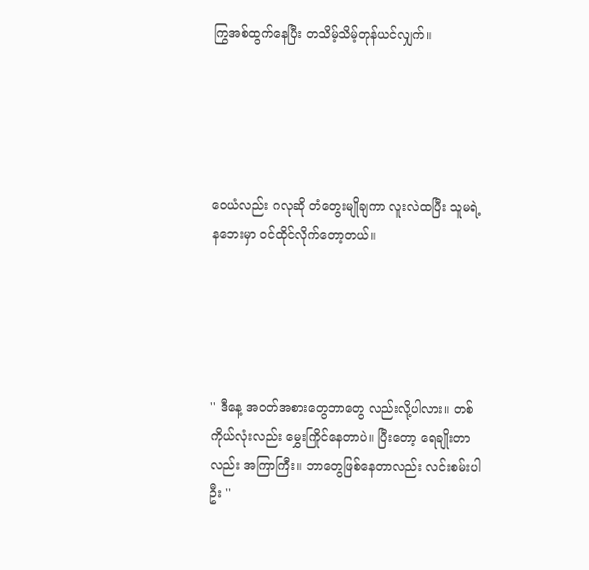ကြွအစ်ထွက်နေပြီး တသိမ့်သိမ့်တုန်ယင်လျှက်။





ဝေယံလည်း ဂလုဆို တံတွေးမျိုချကာ လူးလဲထပြီး သူမရဲ့နဘေးမှာ ဝင်ထိုင်လိုက်တော့တယ်။





'' ဒီနေ့ အဝတ်အစားတွေဘာတွေ လည်းလို့ပါလား။ တစ်ကိုယ်လုံးလည်း မွှေးကြိုင်နေတာပဲ။ ပြီးတော့ ရေချိုးတာလည်း အကြာကြီး။ ဘာတွေဖြစ်နေတာလည်း လင်းစမ်းပါဦး ''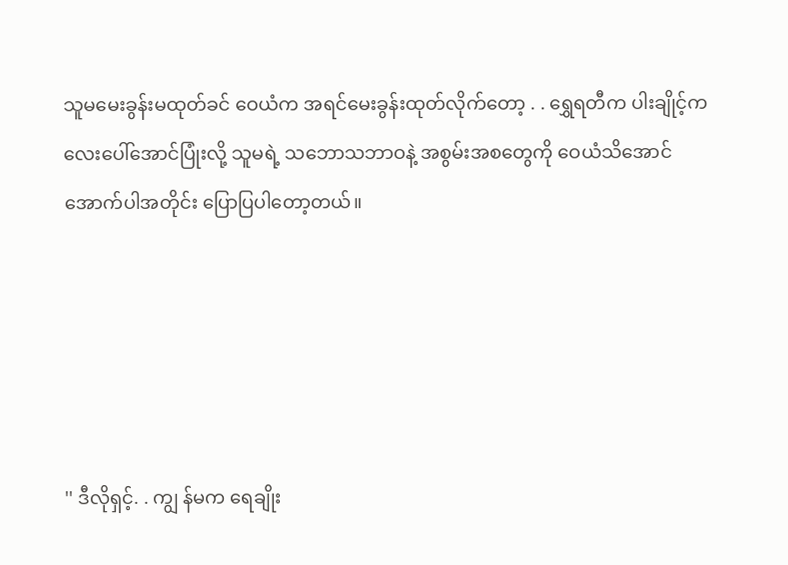သူမမေးခွန်းမထုတ်ခင် ဝေယံက အရင်မေးခွန်းထုတ်လိုက်တော့ . . ရွှေရတီက ပါးချိုင့်ကလေးပေါ်အောင်ပြုံးလို့ သူမရဲ့ သဘောသဘာဝနဲ့ အစွမ်းအစတွေကို ဝေယံသိအောင် အောက်ပါအတိုင်း ပြောပြပါတော့တယ်။





'' ဒီလိုရှင့်. . ကျွ န်မက ရေချိုး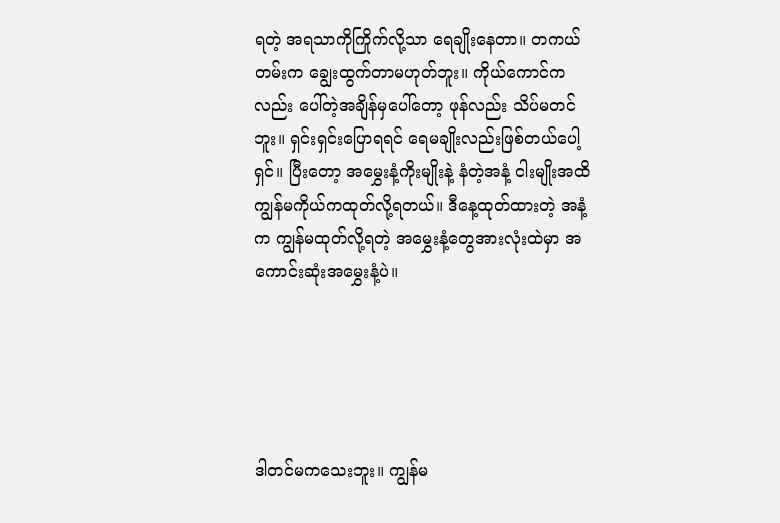ရတဲ့ အရသာကိုကြိုက်လို့သာ ရေချိုးနေတာ။ တကယ်တမ်းက ချွေးထွက်တာမဟုတ်ဘူး။ ကိုယ်ကောင်ကလည်း ပေါ်တဲ့အချိန်မှပေါ်တော့ ဖုန်လည်း သိပ်မတင်ဘူး။ ရှင်းရှင်းပြောရရင် ရေမချိုးလည်းဖြစ်တယ်ပေါ့ရှင်။ ပြီးတော့ အမွှေးနံ့ကိုးမျိုးနဲ့ နံတဲ့အနံ့ ငါးမျိုးအထိ ကျွန်မကိုယ်ကထုတ်လို့ရတယ်။ ဒီနေ့ထုတ်ထားတဲ့ အနံ့က ကျွန်မထုတ်လို့ရတဲ့ အမွှေးနံ့တွေအားလုံးထဲမှာ အကောင်းဆုံးအမွှေးနံ့ပဲ။





ဒါတင်မကသေးဘူး။ ကျွန်မ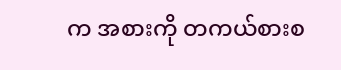က အစားကို တကယ်စားစ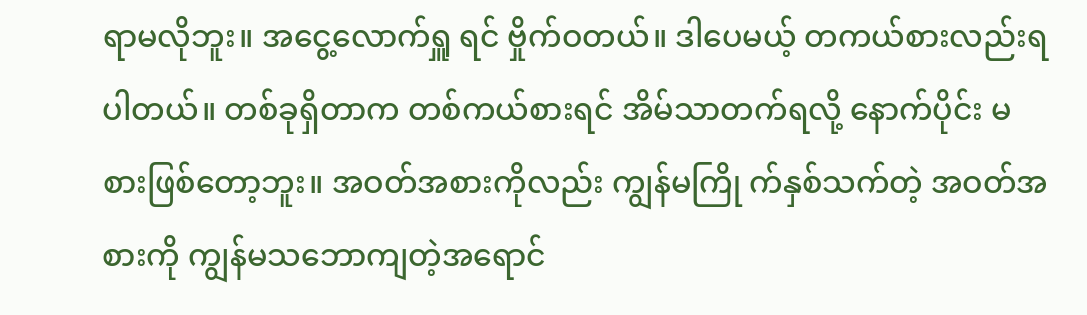ရာမလိုဘူး။ အငွေ့လောက်ရှူ ရင် ဗှိုက်ဝတယ်။ ဒါပေမယ့် တကယ်စားလည်းရပါတယ်။ တစ်ခုရှိတာက တစ်ကယ်စားရင် အိမ်သာတက်ရလို့ နောက်ပိုင်း မစားဖြစ်တော့ဘူး။ အဝတ်အစားကိုလည်း ကျွန်မကြို က်နှစ်သက်တဲ့ အဝတ်အစားကို ကျွန်မသဘောကျတဲ့အရောင်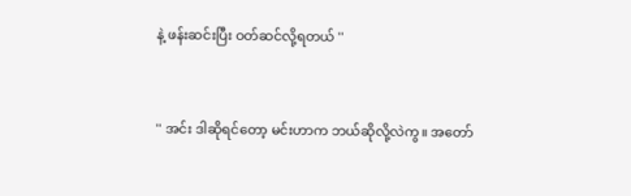နဲ့ ဖန်းဆင်းပြီး ဝတ်ဆင်လို့ရတယ် ''



'' အင်း ဒါဆိုရင်တော့ မင်းဟာက ဘယ်ဆိုလို့လဲကွ။ အတော်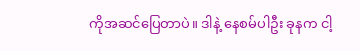ကိုအဆင်ပြေတာပဲ။ ဒါနဲ့ နေစမ်ပါဦး ခုနက ငါ့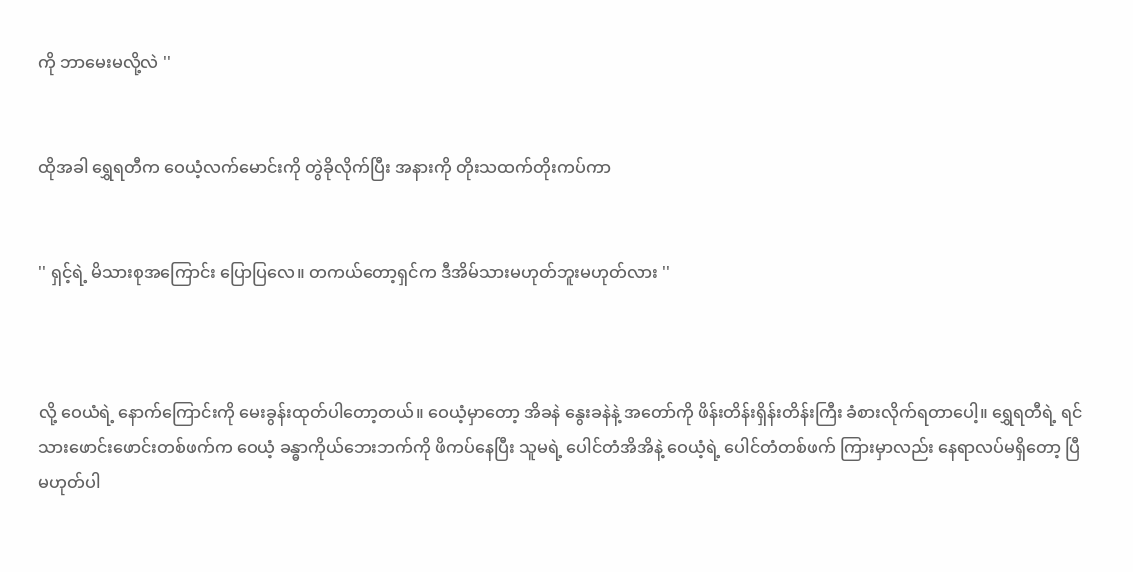ကို ဘာမေးမလို့လဲ ''


ထိုအခါ ရွှေရတီက ဝေယံ့လက်မောင်းကို တွဲခိုလိုက်ပြီး အနားကို တိုးသထက်တိုးကပ်ကာ


'' ရှင့်ရဲ့ မိသားစုအကြောင်း ပြောပြလေ။ တကယ်တော့ရှင်က ဒီအိမ်သားမဟုတ်ဘူးမဟုတ်လား ''



လို့ ဝေယံရဲ့ နောက်ကြောင်းကို မေးခွန်းထုတ်ပါတော့တယ်။ ဝေယံ့မှာတော့ အိခနဲ နွေးခနဲနဲ့ အတော်ကို ဖိန်းတိန်းရှိန်းတိန်းကြီး ခံစားလိုက်ရတာပေါ့။ ရွှေရတီရဲ့ ရင်သားဖောင်းဖောင်းတစ်ဖက်က ဝေယံ့ ခန္ဓာကိုယ်ဘေးဘက်ကို ဖိကပ်နေပြီး သူမရဲ့ ပေါင်တံအိအိနဲ့ ဝေယံ့ရဲ့ ပေါင်တံတစ်ဖက် ကြားမှာလည်း နေရာလပ်မရှိတော့ ပြီမဟုတ်ပါ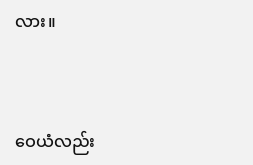လား။



ဝေယံလည်း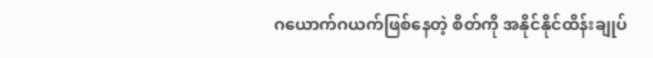ဂယောက်ဂယက်ဖြစ်နေတဲ့ စိတ်ကို အနိုင်နိုင်ထိန်းချုပ်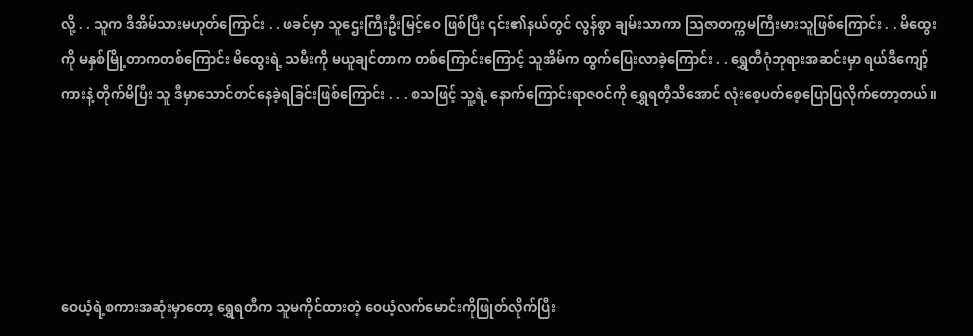လို့ . . သူက ဒီအိမ်သားမဟုတ်ကြောင်း . . ဖခင်မှာ သူဌေးကြီးဦးမြင့်ဝေ ဖြစ်ပြီး ၎င်း၏နယ်တွင် လွန်စွာ ချမ်းသာကာ သြဇာတက္ကမကြီးမားသူဖြစ်ကြောင်း . . မိထွေးကို မနှစ်မြို့တာကတစ်ကြောင်း မိထွေးရဲ့ သမီးကို မယူချင်တာက တစ်ကြောင်းကြောင့် သူအိမ်က ထွက်ပြေးလာခဲ့ကြောင်း . . ရွှေတီဂုံဘုရားအဆင်းမှာ ရယ်ဒီကျော့်ကားနဲ့ တိုက်မိပြီး သူ ဒီမှာသောင်တင်နေခဲ့ရခြင်းဖြစ်ကြောင်း . . . စသဖြင့် သူ့ရဲ့ နောက်ကြောင်းရာဇဝင်ကို ရွှေရတီ့သိအောင် လုံးစေ့ပတ်စေ့ပြောပြလိုက်တော့တယ်။





ဝေယံ့ရဲ့စကားအဆုံးမှာတော့ ရွှေရတီက သူမကိုင်ထားတဲ့ ဝေယံ့လက်မောင်းကိုဖြုတ်လိုက်ပြီး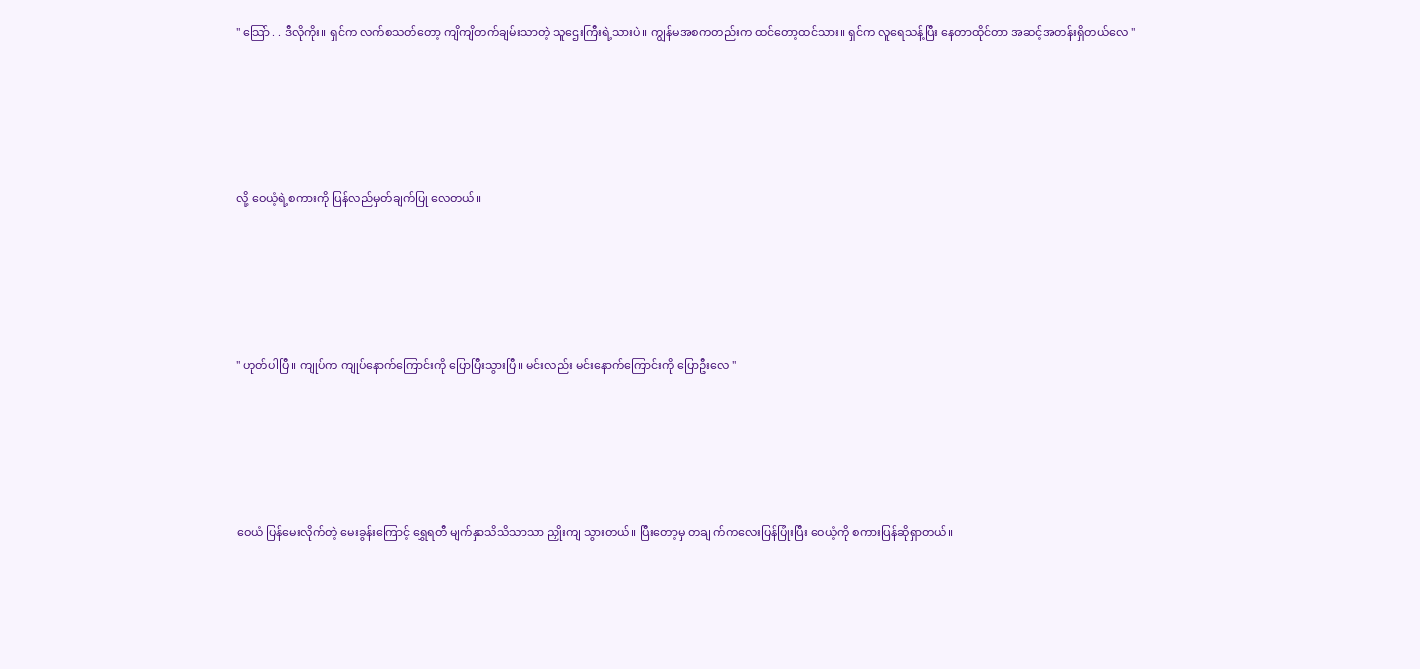'' သြော် . . ဒီလိုကိုး။ ရှင်က လက်စသတ်တော့ ကျိကျိတက်ချမ်းသာတဲ့ သူဌေးကြီးရဲ့သားပဲ။ ကျွန်မအစကတည်းက ထင်တော့ထင်သား။ ရှင်က လူရေသန့်ပြီး နေတာထိုင်တာ အဆင့်အတန်းရှိတယ်လေ ''





လို့ ဝေယံ့ရဲ့စကားကို ပြန်လည်မှတ်ချက်ပြု လေတယ်။





'' ဟုတ်ပါပြီ။ ကျုပ်က ကျုပ်နောက်ကြောင်းကို ပြောပြီးသွားပြီ။ မင်းလည်း မင်းနောက်ကြောင်းကို ပြောဦးလေ ''





ဝေယံ ပြန်မေးလိုက်တဲ့ မေးခွန်းကြောင့် ရွှေရတီ မျက်နှာသိသိသာသာ ညှိုးကျ သွားတယ်။ ပြီးတော့မှ တချ က်ကလေးပြန်ပြုံးပြီး ဝေယံ့ကို စကားပြန်ဆိုရှာတယ်။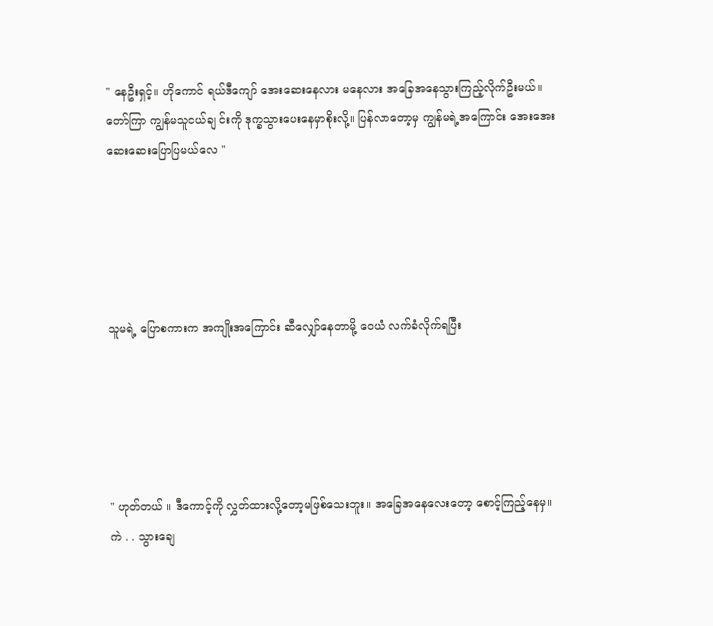'' နေဦးရှင့်။ ဟိုကောင် ရယ်ဒီကျော် အေးဆေးနေလား မနေလား အခြေအနေသွားကြည့်လိုက်ဦးမယ်။ တော်ကြာ ကျွန်မသူငယ်ချ င်းကို ဒုက္ခသွားပေးနေမှာစိုးလို့။ ပြန်လာတော့မှ ကျွန်မရဲ့အကြောင်း အေးအေးဆေးဆေးပြောပြမယ်လေ ''





သူမရဲ့ ပြောစကားက အကျိုးအကြောင်း ဆီလျှော်နေတာမို့ ဝေယံ လက်ခံလိုက်ရပြီး





'' ဟုတ်တယ် ။ ဒီကောင့်ကို လွှတ်ထားလို့တော့မဖြစ်သေးဘူး။ အခြေအနေလေးတော့ စောင့်ကြည့်နေမှ။ ကဲ . . သွားချေ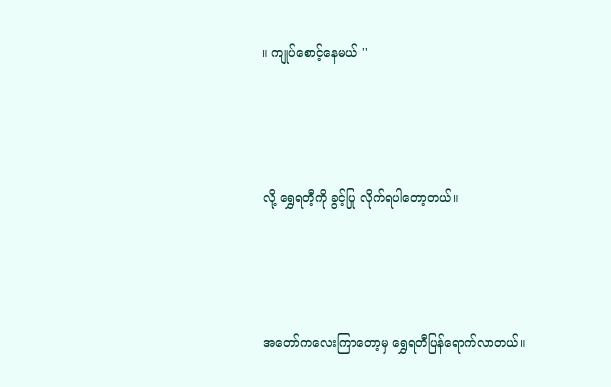။ ကျုပ်စောင့်နေမယ် ''





လို့ ရွှေရတီ့ကို ခွင့်ပြု လိုက်ရပါတော့တယ်။





အတော်ကလေးကြာတော့မှ ရွှေရတီပြန်ရောက်လာတယ်။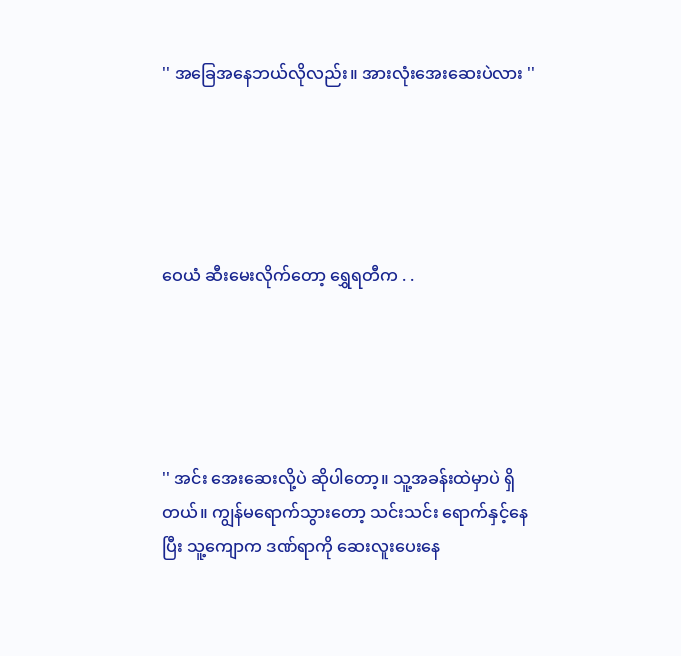'' အခြေအနေဘယ်လိုလည်း။ အားလုံးအေးဆေးပဲလား ''





ဝေယံ ဆီးမေးလိုက်တော့ ရွှေရတီက . .





'' အင်း အေးဆေးလို့ပဲ ဆိုပါတော့။ သူ့အခန်းထဲမှာပဲ ရှိတယ်။ ကျွန်မရောက်သွားတော့ သင်းသင်း ရောက်နှင့်နေပြီး သူ့ကျောက ဒဏ်ရာကို ဆေးလူးပေးနေ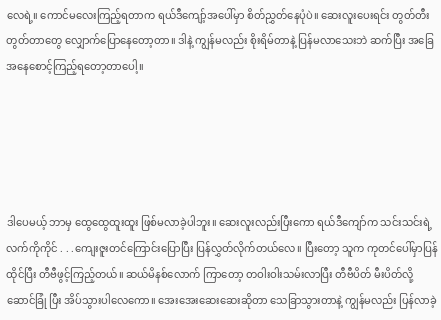လေရဲ့။ ကောင်မလေးကြည့်ရတာက ရယ်ဒီကျော့်အပေါ်မှာ စိတ်ညွှတ်နေပုံပဲ။ ဆေးလူးပေးရင်း တွတ်တီးတွတ်တာတွေ လျှောက်ပြောနေတော့တာ။ ဒါနဲ့ ကျွန်မလည်း စိုးရိမ်တာနဲ့ ပြန်မလာသေးဘဲ ဆက်ပြီး အခြေအနေစောင့်ကြည့်ရတော့တာပေါ့။





ဒါပေမယ့် ဘာမှ ထွေထွေထူးထူး ဖြစ်မလာခဲ့ပါဘူး။ ဆေးလူးလည်းပြီးကော ရယ်ဒီကျော်က သင်းသင်းရဲ့လက်ကိုကိုင် . . .ကျေးဇူးတင်ကြောင်းပြောပြီး ပြန်လွှတ်လိုက်တယ်လေ။ ပြီးတော့ သူက ကုတင်ပေါ်မှာပြန်ထိုင်ပြီး တီဗီဖွင့်ကြည့်တယ်။ ဆယ်မိနစ်လောက် ကြာတော့ တဝါးဝါးသမ်းလာပြီး တီဗီပိတ် မီးပိတ်လို့ ဆောင်ခြုံ ပြီး အိပ်သွားပါလေကော။ အေးအေးဆေးဆေးဆိုတာ သေခြာသွားတာနဲ့ ကျွန်မလည်း ပြန်လာခဲ့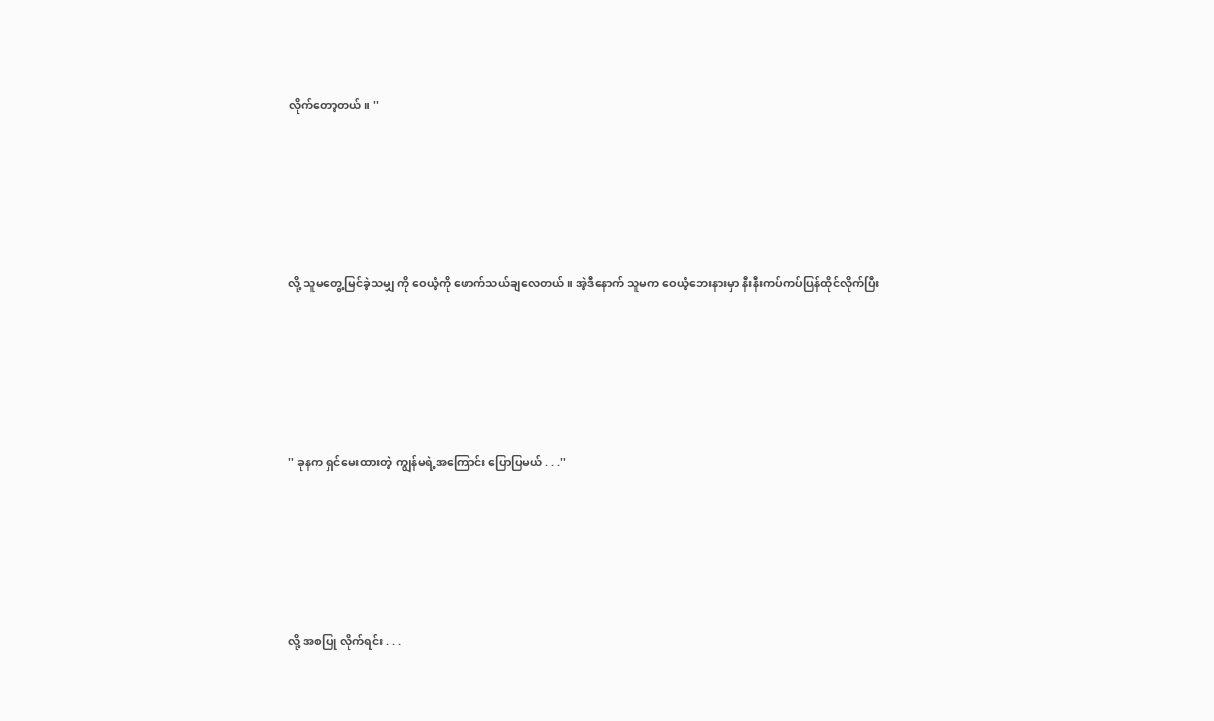လိုက်တော့တယ်။ ''





လို့ သူမတွေ့မြင်ခဲ့သမျှ ကို ဝေယံ့ကို ဖောက်သယ်ချလေတယ်။ အဲ့ဒီနောက် သူမက ဝေယံ့ဘေးနားမှာ နီးနီးကပ်ကပ်ပြန်ထိုင်လိုက်ပြီး





'' ခုနက ရှင်မေးထားတဲ့ ကျွန်မရဲ့အကြောင်း ပြောပြမယ် . . .''





လို့ အစပြု လိုက်ရင်း . . .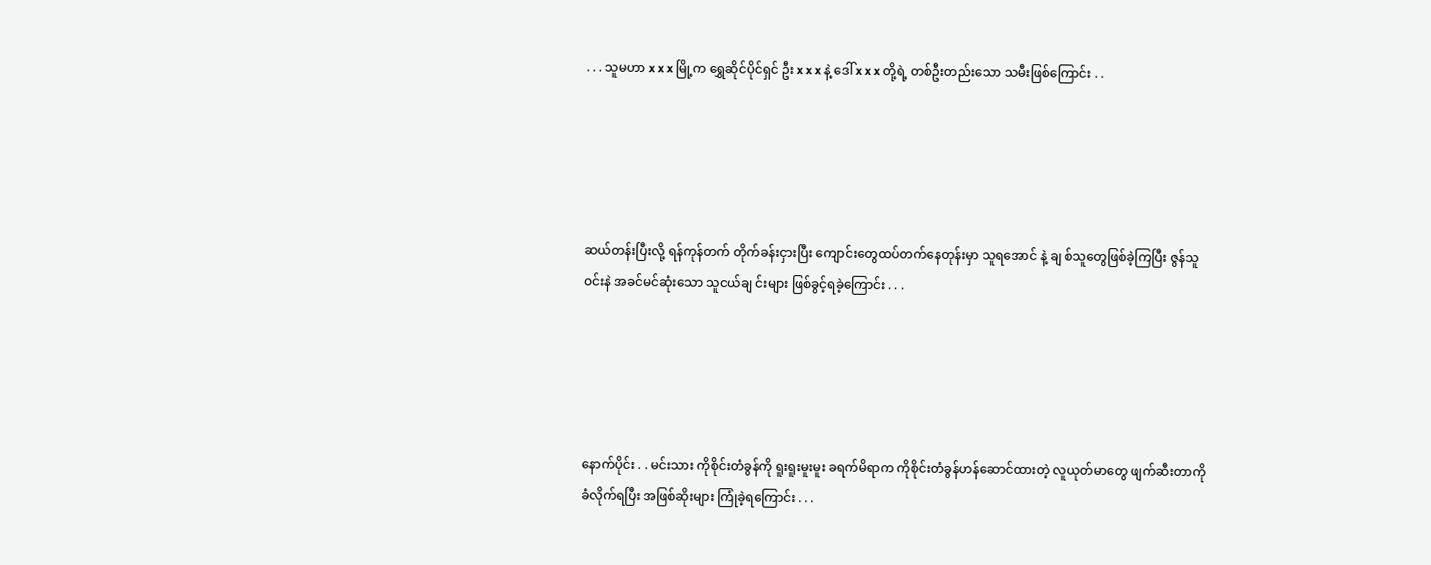. . . သူမဟာ x x x မြို့က ရွှေဆိုင်ပိုင်ရှင် ဦး x x x နဲ့ ဒေါ် x x x တို့ရဲ့ တစ်ဦးတည်းသော သမီးဖြစ်ကြောင်း . .





ဆယ်တန်းပြီးလို့ ရန်ကုန်တက် တိုက်ခန်းငှားပြီး ကျောင်းတွေထပ်တက်နေတုန်းမှာ သူရအောင် နဲ့ ချ စ်သူတွေဖြစ်ခဲ့ကြပြီး ဇွန်သူဝင်းနဲ အခင်မင်ဆုံးသော သူငယ်ချ င်းများ ဖြစ်ခွင့်ရခဲ့ကြောင်း . . .





နောက်ပိုင်း . . မင်းသား ကိုစိုင်းတံခွန်ကို ရူးရူးမူးမူး ခရက်မိရာက ကိုစိုင်းတံခွန်ဟန်ဆောင်ထားတဲ့ လူယုတ်မာတွေ ဖျက်ဆီးတာကိုခံလိုက်ရပြီး အဖြစ်ဆိုးများ ကြုံခဲ့ရကြောင်း . . .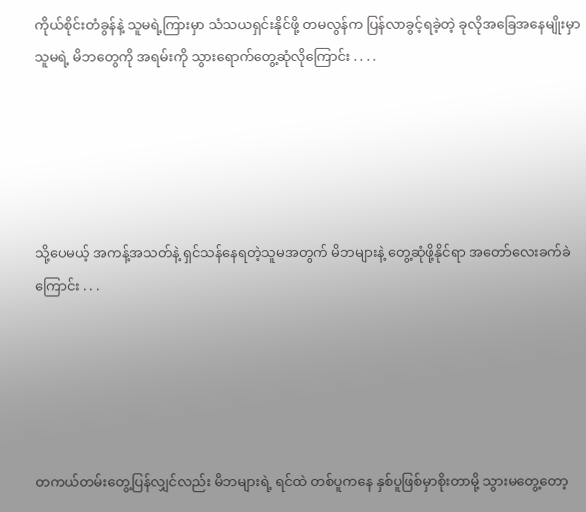ကိုယ်စိုင်းတံခွန်နဲ့ သူမရဲ့ကြားမှာ သံသယရှင်းနိုင်ဖို့ တမလွန်က ပြန်လာခွင့်ရခဲ့တဲ့ ခုလိုအခြေအနေမျိုးမှာ သူမရဲ့ မိဘတွေကို အရမ်းကို သွားရောက်တွေ့ဆုံလိုကြောင်း . . . .





သို့ပေမယ့် အကန့်အသတ်နဲ့ ရှင်သန်နေရတဲ့သူမအတွက် မိဘများနဲ့ တွေ့ဆုံဖို့နိုင်ရာ အတော်လေးခက်ခဲကြောင်း . . .





တကယ်တမ်းတွေ့ပြန်လျှင်လည်း မိဘများရဲ့ ရင်ထဲ တစ်ပူကနေ နှစ်ပူဖြစ်မှာစိုးတာမို့ သွားမတွေ့တော့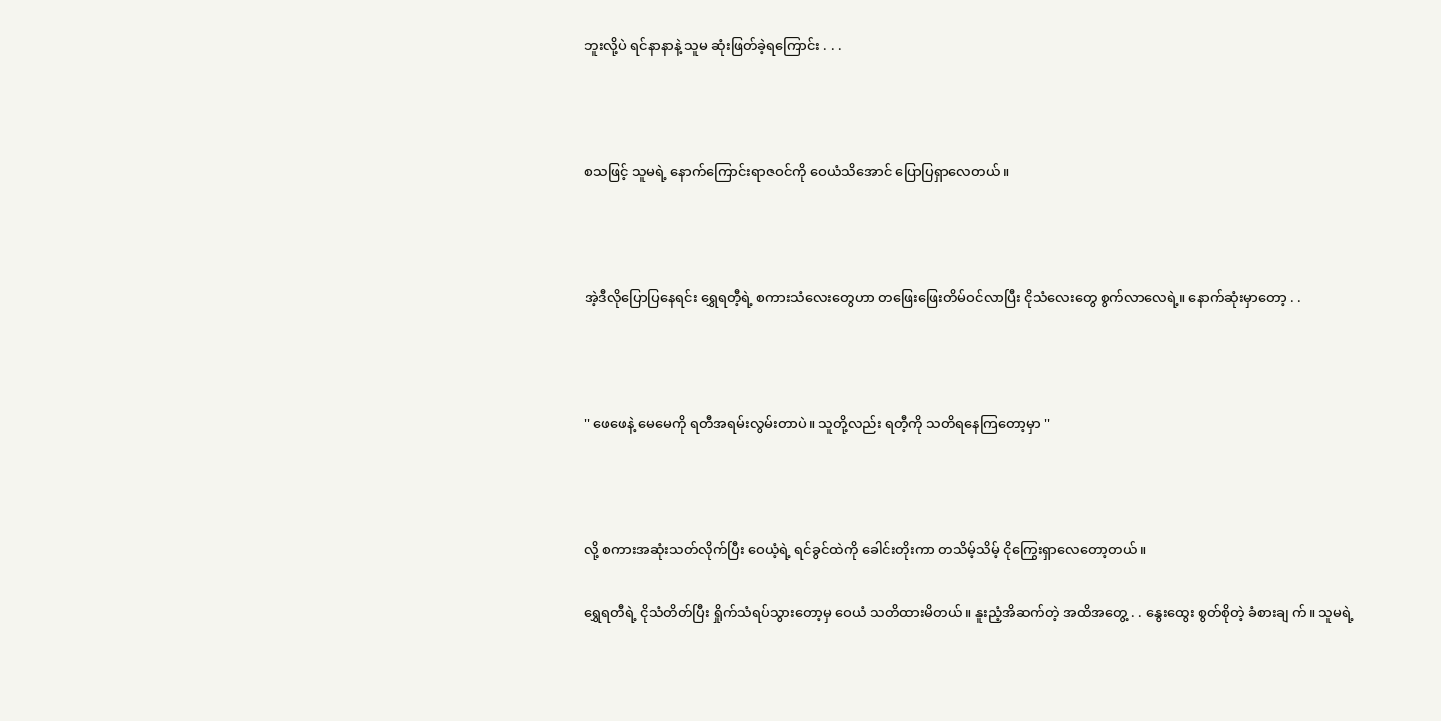ဘူးလို့ပဲ ရင်နာနာနဲ့ သူမ ဆုံးဖြတ်ခဲ့ရကြောင်း . . .





စသဖြင့် သူမရဲ့ နောက်ကြောင်းရာဇဝင်ကို ဝေယံသိအောင် ပြောပြရှာလေတယ်။





အဲ့ဒီလိုပြောပြနေရင်း ရွှေရတီ့ရဲ့ စကားသံလေးတွေဟာ တဖြေးဖြေးတိမ်ဝင်လာပြီး ငိုသံလေးတွေ စွက်လာလေရဲ့။ နောက်ဆုံးမှာတော့ . .





'' ဖေဖေနဲ့ မေမေကို ရတီအရမ်းလွမ်းတာပဲ။ သူတို့လည်း ရတီ့ကို သတိရနေကြတော့မှာ ''





လို့ စကားအဆုံးသတ်လိုက်ပြီး ဝေယံ့ရဲ့ ရင်ခွင်ထဲကို ခေါင်းတိုးကာ တသိမ့်သိမ့် ငိုကြွေးရှာလေတော့တယ်။


ရွှေရတီရဲ့ ငိုသံတိတ်ပြီး ရှိုက်သံရပ်သွားတော့မှ ဝေယံ သတိထားမိတယ်။ နူးညံ့အိဆက်တဲ့ အထိအတွေ့ . . နွေးထွေး စွတ်စိုတဲ့ ခံစားချ က်။ သူမရဲ့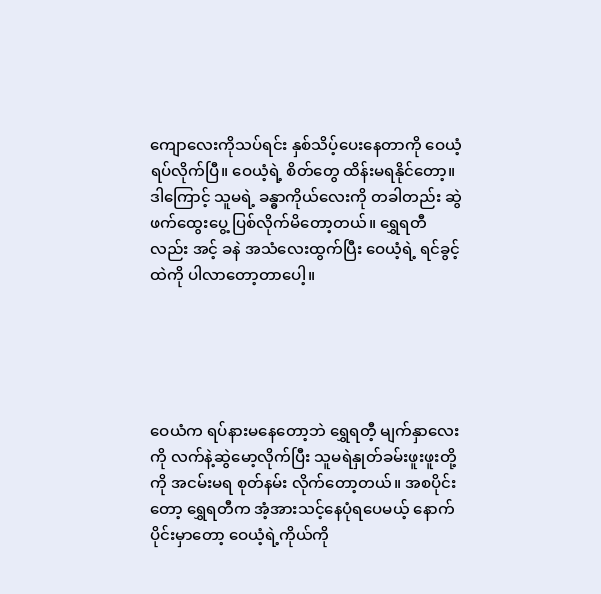ကျောလေးကိုသပ်ရင်း နှစ်သိပ့်ပေးနေတာကို ဝေယံ့ရပ်လိုက်ပြီ။ ဝေယံ့ရဲ့ စိတ်တွေ ထိန်းမရနိုင်တော့။ ဒါကြောင့် သူမရဲ့ ခန္ဓာကိုယ်လေးကို တခါတည်း ဆွဲဖက်ထွေးပွေ့ ပြစ်လိုက်မိတော့တယ်။ ရွှေရတီလည်း အင့် ခနဲ အသံလေးထွက်ပြီး ဝေယံ့ရဲ့ ရင်ခွင့်ထဲကို ပါလာတော့တာပေါ့။





ဝေယံက ရပ်နားမနေတော့ဘဲ ရွှေရတီ့ မျက်နှာလေးကို လက်နဲ့ဆွဲမော့လိုက်ပြီး သူမရဲနှုတ်ခမ်းဖူးဖူးတို့ကို အငမ်းမရ စုတ်နမ်း လိုက်တော့တယ်။ အစပိုင်းတော့ ရွှေရတီက အံ့အားသင့်နေပုံရပေမယ့် နောက်ပိုင်းမှာတော့ ဝေယံ့ရဲ့ကိုယ်ကို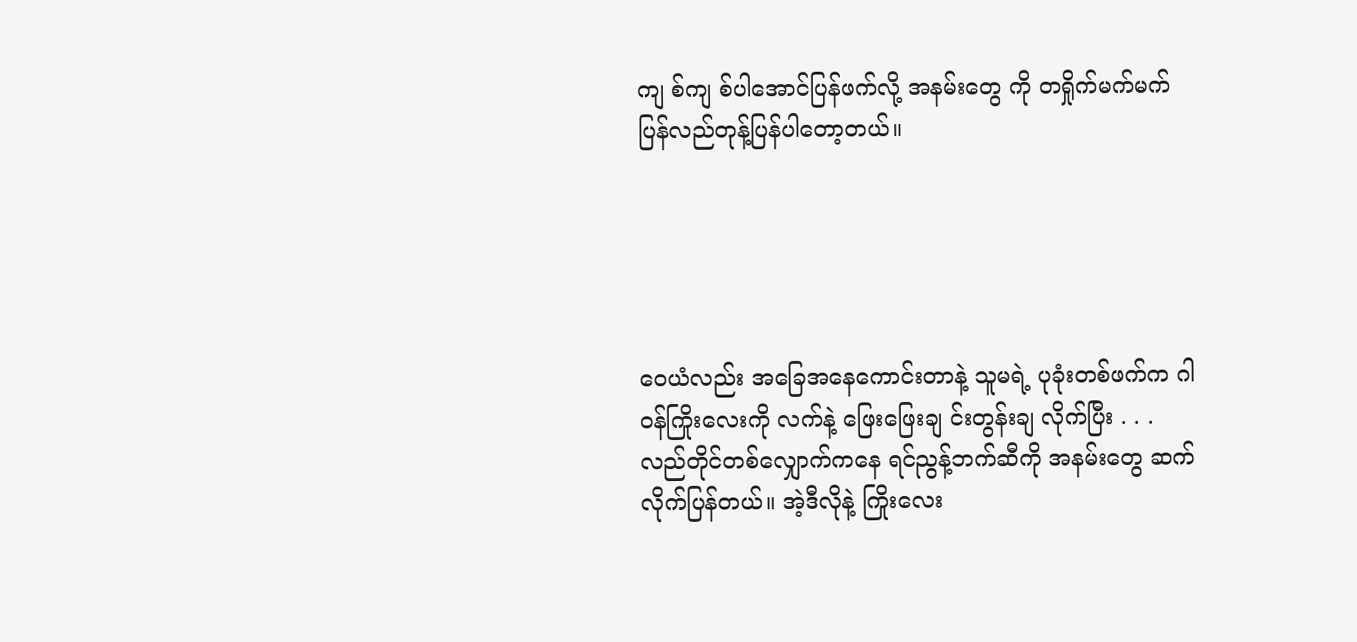ကျ စ်ကျ စ်ပါအောင်ပြန်ဖက်လို့ အနမ်းတွေ ကို တရှိုက်မက်မက် ပြန်လည်တုန့်ပြန်ပါတော့တယ်။





ဝေယံလည်း အခြေအနေကောင်းတာနဲ့ သူမရဲ့ ပုခုံးတစ်ဖက်က ဂါဝန်ကြိုးလေးကို လက်နဲ့ ဖြေးဖြေးချ င်းတွန်းချ လိုက်ပြီး . . . လည်တိုင်တစ်လျှောက်ကနေ ရင်ညွန့်ဘက်ဆီကို အနမ်းတွေ ဆက်လိုက်ပြန်တယ်။ အဲ့ဒီလိုနဲ့ ကြိုးလေး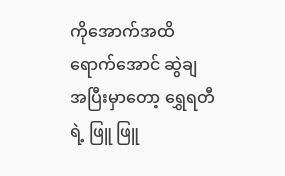ကိုအောက်အထိရောက်အောင် ဆွဲချ အပြီးမှာတော့ ရွှေရတီရဲ့ ဖြူ ဖြူ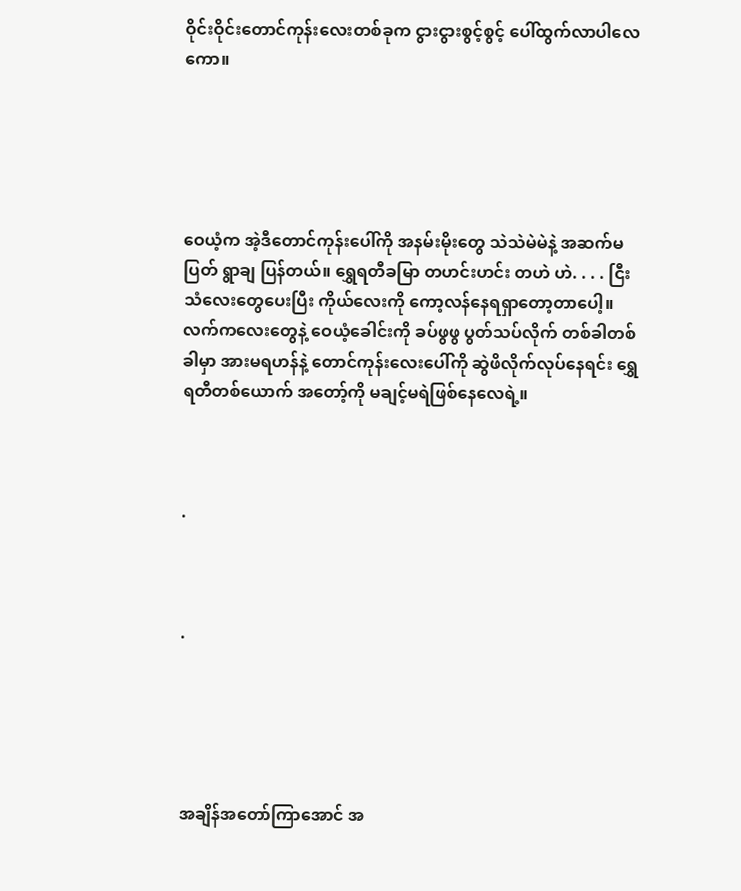ဝိုင်းဝိုင်းတောင်ကုန်းလေးတစ်ခုက ငွားငွားစွင့်စွင့် ပေါ်ထွက်လာပါလေကော။





ဝေယံ့က အဲ့ဒီတောင်ကုန်းပေါ်ကို အနမ်းမိုးတွေ သဲသဲမဲမဲနဲ့ အဆက်မပြတ် ရွာချ ပြန်တယ်။ ရွှေရတီခမြာ တဟင်းဟင်း တဟဲ ဟဲ. . . . ငြီးသံလေးတွေပေးပြီး ကိုယ်လေးကို ကော့လန်နေရရှာတော့တာပေါ့။ လက်ကလေးတွေနဲ့ ဝေယံ့ခေါင်းကို ခပ်ဖွဖွ ပွတ်သပ်လိုက် တစ်ခါတစ်ခါမှာ အားမရဟန်နဲ့ တောင်ကုန်းလေးပေါ်ကို ဆွဲဖိလိုက်လုပ်နေရင်း ရွှေရတီတစ်ယောက် အတော့်ကို မချင့်မရဲဖြစ်နေလေရဲ့။



.



.





အချိန်အတော်ကြာအောင် အ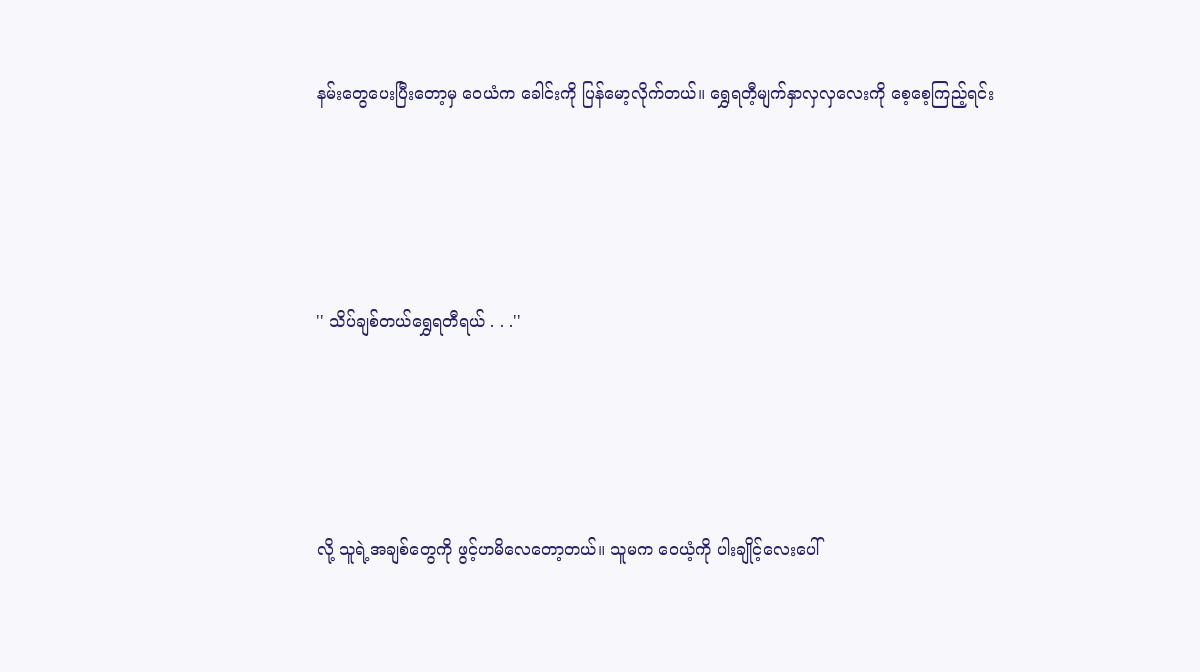နမ်းတွေပေးပြီးတော့မှ ဝေယံက ခေါင်းကို ပြန်မော့လိုက်တယ်။ ရွှေရတီ့မျက်နှာလှလှလေးကို စေ့စေ့ကြည့်ရင်း





'' သိပ်ချစ်တယ်ရွှေရတီရယ် . . .''





လို့ သူရဲ့အချစ်တွေကို ဖွင့်ဟမိလေတော့တယ်။ သူမက ဝေယံ့ကို ပါးချိုင့်လေးပေါ်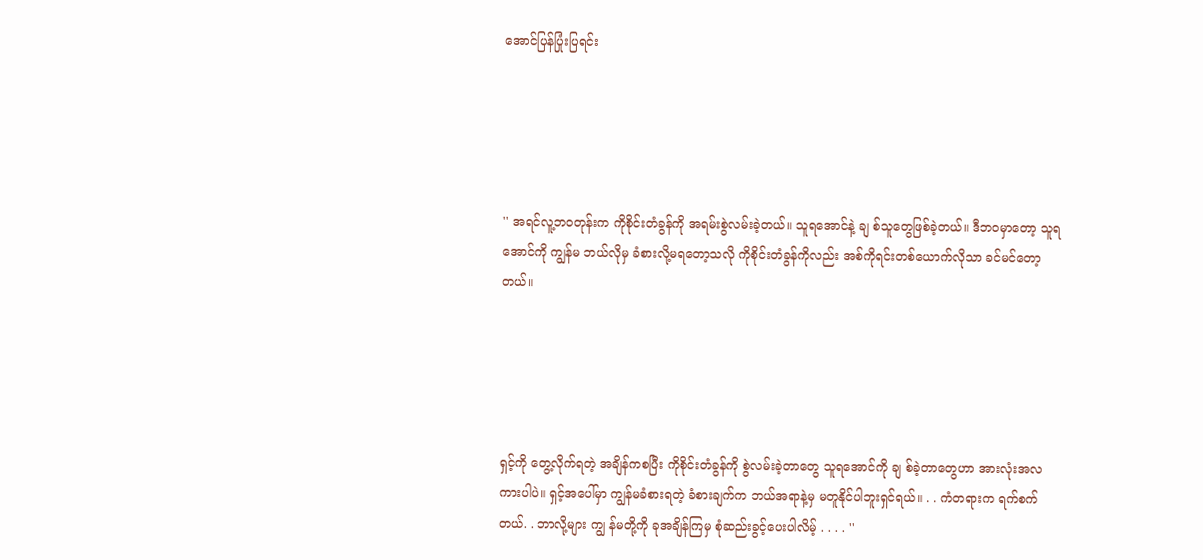အောင်ပြန်ပြုံးပြရင်း





'' အရင်လူ့ဘဝတုန်းက ကိုစိုင်းတံခွန်ကို အရမ်းစွဲလမ်းခဲ့တယ်။ သူရအောင်နဲ့ ချ စ်သူတွေဖြစ်ခဲ့တယ်။ ဒီဘဝမှာတော့ သူရအောင်ကို ကျွန်မ ဘယ်လိုမှ ခံစားလို့မရတော့သလို ကိုစိုင်းတံခွန်ကိုလည်း အစ်ကိုရင်းတစ်ယောက်လိုသာ ခင်မင်တော့တယ်။





ရှင့်ကို တွေ့လိုက်ရတဲ့ အချိန်ကစပြီး ကိုစိုင်းတံခွန်ကို စွဲလမ်းခဲ့တာတွေ သူရအောင်ကို ချ စ်ခဲ့တာတွေဟာ အားလုံးအလကားပါပဲ။ ရှင့်အပေါ်မှာ ကျွန်မခံစားရတဲ့ ခံစားချက်က ဘယ်အရာနဲ့မှ မတူနိုင်ပါဘူးရှင်ရယ်။ . . ကံတရားက ရက်စက်တယ်. . ဘာလို့များ ကျွ န်မတို့ကို ခုအချိန်ကြမှ စုံဆည်းခွင့်ပေးပါလိမ့် . . . . ''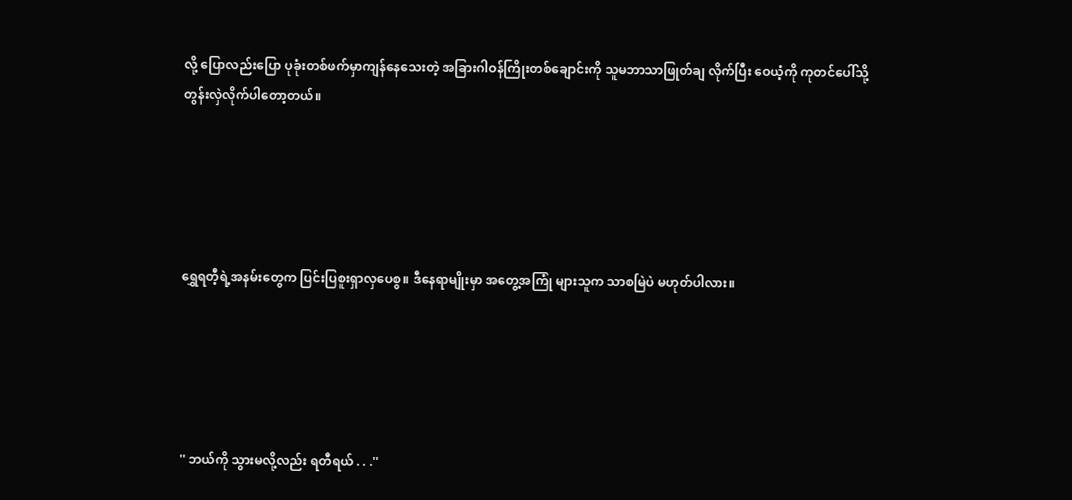လို့ ပြောလည်းပြော ပုခုံးတစ်ဖက်မှာကျန်နေသေးတဲ့ အခြားဂါဝန်ကြိုးတစ်ချောင်းကို သူမဘာသာဖြုတ်ချ လိုက်ပြီး ဝေယံ့ကို ကုတင်ပေါ်သို့ တွန်းလှဲလိုက်ပါတော့တယ်။





ရွှေရတီ့ရဲ့အနမ်းတွေက ပြင်းပြစူးရှာလှပေစွ။ ဒီနေရာမျိုးမှာ အတွေ့အကြုံ များသူက သာစမြဲပဲ မဟုတ်ပါလား။





'' ဘယ်ကို သွားမလို့လည်း ရတီရယ် . . .''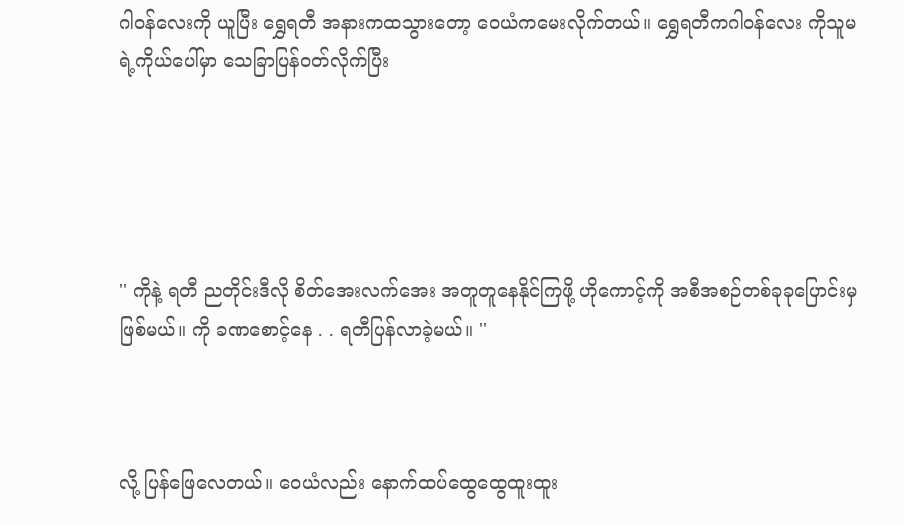ဂါဝန်လေးကို ယူပြီး ရွှေရတီ အနားကထသွားတော့ ဝေယံကမေးလိုက်တယ်။ ရွှေရတီကဂါဝန်လေး ကိုသူမရဲ့ကိုယ်ပေါ်မှာ သေခြာပြန်ဝတ်လိုက်ပြီး





'' ကိုနဲ့ ရတီ ညတိုင်းဒီလို စိတ်အေးလက်အေး အတူတူနေနိုင်ကြဖို့ ဟိုကောင့်ကို အစီအစဉ်တစ်ခုခုပြောင်းမှဖြစ်မယ်။ ကို ခဏစောင့်နေ . . ရတီပြန်လာခဲ့မယ်။ ''



လို့ ပြန်ဖြေလေတယ်။ ဝေယံလည်း နောက်ထပ်ထွေထွေထူးထူး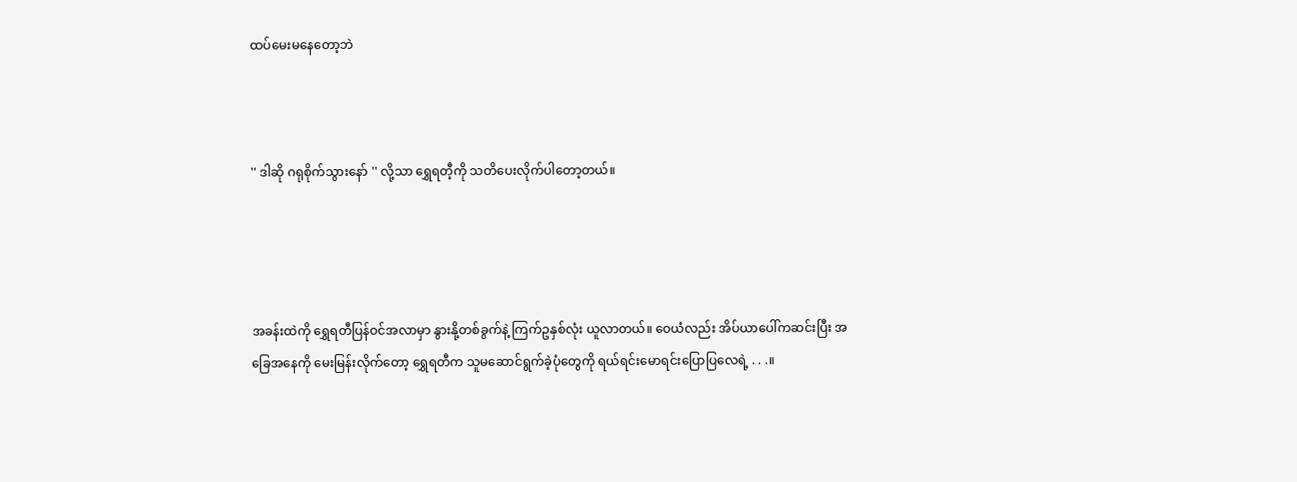ထပ်မေးမနေတော့ဘဲ



'' ဒါဆို ဂရုစိုက်သွားနော် '' လို့သာ ရွှေရတီ့ကို သတိပေးလိုက်ပါတော့တယ်။




အခန်းထဲကို ရွှေရတီပြန်ဝင်အလာမှာ နွားနို့တစ်ခွက်နဲ့ ကြက်ဥနှစ်လုံး ယူလာတယ်။ ဝေယံလည်း အိပ်ယာပေါ်ကဆင်းပြီး အခြေအနေကို မေးမြန်းလိုက်တော့ ရွှေရတီက သူမဆောင်ရွက်ခဲ့ပုံတွေကို ရယ်ရင်းမောရင်းပြောပြလေရဲ့ . . .။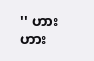'' ဟား ဟား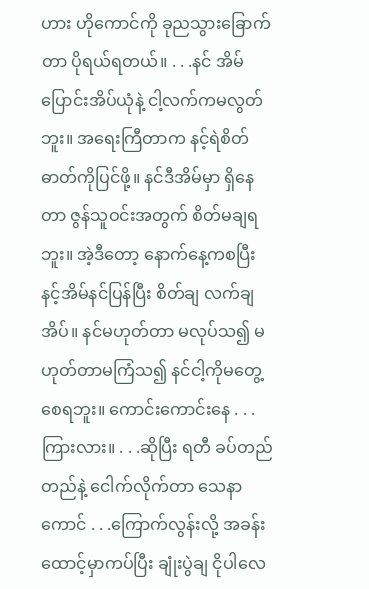ဟား ဟိုကောင်ကို ခုညသွားခြောက်တာ ပိုရယ်ရတယ်။ . . .နင် အိမ်ပြောင်းအိပ်ယုံနဲ့ ငါ့လက်ကမလွတ်ဘူး။ အရေးကြီတာက နင့်ရဲစိတ်ဓာတ်ကိုပြင်ဖို့။ နင်ဒီအိမ်မှာ ရှိနေတာ ဇွန်သူဝင်းအတွက် စိတ်မချရဘူး။ အဲ့ဒီတော့ နောက်နေ့ကစပြီး နင့်အိမ်နင်ပြန်ပြီး စိတ်ချ လက်ချ အိပ်။ နင်မဟုတ်တာ မလုပ်သ၍ မဟုတ်တာမကြံသ၍ နင်ငါ့ကိုမတွေ့စေရဘူး။ ကောင်းကောင်းနေ . . .ကြားလား။ . . .ဆိုပြီး ရတီ ခပ်တည်တည်နဲ့ ငေါက်လိုက်တာ သေနာကောင် . . .ကြောက်လွန်းလို့ အခန်းထောင့်မှာကပ်ပြီး ချုံးပွဲချ ငိုပါလေ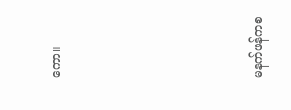ကော။





မနက်ဖန်ကစ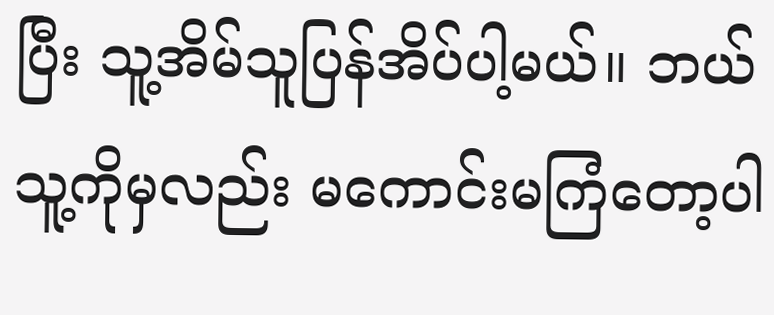ပြီး သူ့အိမ်သူပြန်အိပ်ပါ့မယ်။ ဘယ်သူ့ကိုမှလည်း မကောင်းမကြံတော့ပါ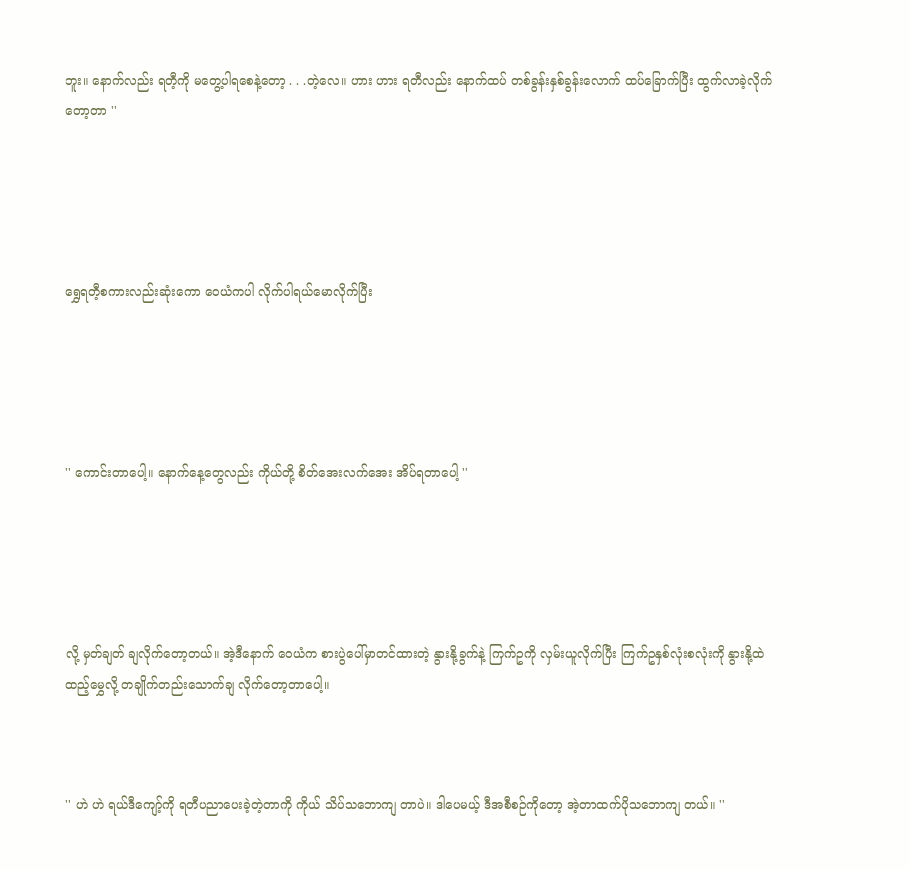ဘူး။ နောက်လည်း ရတီ့ကို မတွေ့ပါရစေနဲ့တော့ . . .တဲ့လေ။ ဟား ဟား ရတီလည်း နောက်ထပ် တစ်ခွန်းနှစ်ခွန်းလောက် ထပ်ခြောက်ပြီး ထွက်လာခဲ့လိုက်တော့တာ ''





ရွှေရတီ့စကားလည်းဆုံးကော ဝေယံကပါ လိုက်ပါရယ်မောလိုက်ပြီး





'' ကောင်းတာပေါ့။ နောက်နေ့တွေလည်း ကိုယ်တို့ စိတ်အေးလက်အေး အိပ်ရတာပေါ့ ''





လို့ မှတ်ချတ် ချလိုက်တော့တယ်။ အဲ့ဒီနောက် ဝေယံက စားပွဲပေါ်မှာတင်ထားတဲ့ နွားနို့ခွက်နဲ့ ကြက်ဥကို လှမ်းယူလိုက်ပြီး ကြက်ဥနှစ်လုံးစလုံးကို နွားနို့ထဲ ထည့်မွှေလို့ တချိုက်တည်းသောက်ချ လိုက်တော့တာပေါ့။



'' ဟဲ ဟဲ ရယ်ဒီကျော့်ကို ရတီပညာပေးခဲ့တဲ့တာကို ကိုယ် သိပ်သဘောကျ တာပဲ။ ဒါပေမယ့် ဒီအစီစဉ်ကိုတော့ အဲ့တာထက်ပိုသဘောကျ တယ်။ ''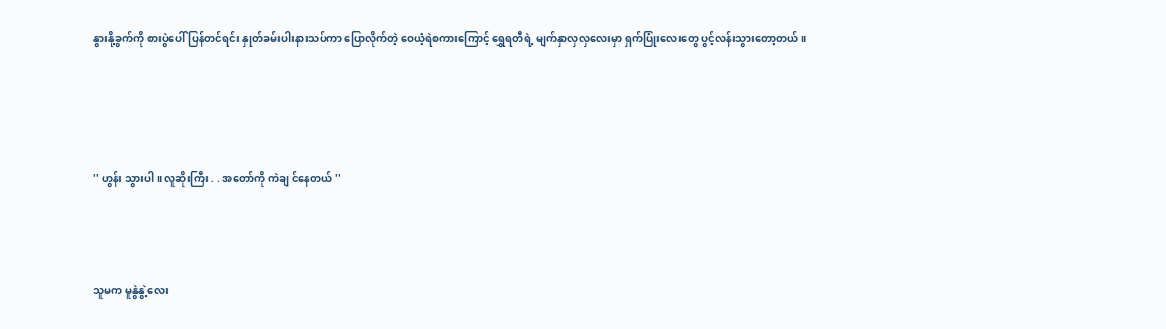နွားနို့ခွက်ကို စားပွဲပေါ်ပြန်တင်ရင်း နှုတ်ခမ်းပါးနားသပ်ကာ ပြောလိုက်တဲ့ ဝေယံ့ရဲစကားကြောင့် ရွှေရတီရဲ့ မျက်နှာလှလှလေးမှာ ရှက်ပြုံးလေးတွေ ပွင့်လန်းသွားတော့တယ်။




'' ဟွန်း သွားပါ ။ လူဆိုးကြီး . . အတော်ကို ကဲချ င်နေတယ် ''



သူမက မူနွဲနွဲ့လေး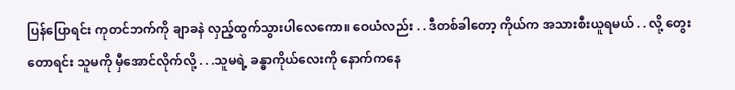ပြန်ပြောရင်း ကုတင်ဘက်ကို ချာခနဲ လှည့်ထွက်သွားပါလေကော။ ဝေယံလည်း . . ဒီတစ်ခါတော့ ကိုယ်က အသားစီးယူရမယ် . . လို့ တွေးတောရင်း သူမကို မှီအောင်လိုက်လို့ . . .သူမရဲ့ ခန္ဓာကိုယ်လေးကို နောက်ကနေ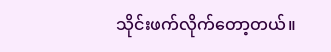သိုင်းဖက်လိုက်တော့တယ်။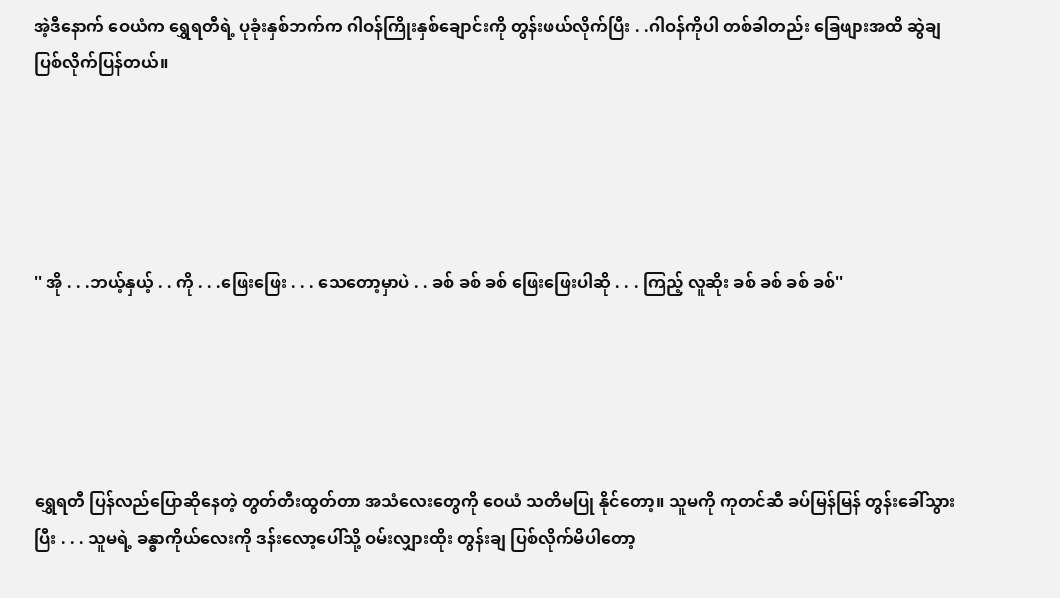အဲ့ဒီနောက် ဝေယံက ရွှေရတီရဲ့ ပုခုံးနှစ်ဘက်က ဂါဝန်ကြိုးနှစ်ချောင်းကို တွန်းဖယ်လိုက်ပြီး . .ဂါဝန်ကိုပါ တစ်ခါတည်း ခြေဖျားအထိ ဆွဲချ ပြစ်လိုက်ပြန်တယ်။





'' အို . . .ဘယ့်နှယ့် . . ကို . . .ဖြေးဖြေး . . . သေတော့မှာပဲ . . ခစ် ခစ် ခစ် ဖြေးဖြေးပါဆို . . . ကြည့် လူဆိုး ခစ် ခစ် ခစ် ခစ်''





ရွှေရတီ ပြန်လည်ပြောဆိုနေတဲ့ တွတ်တီးထွတ်တာ အသံလေးတွေကို ဝေယံ သတိမပြု နိုင်တော့။ သူမကို ကုတင်ဆီ ခပ်မြန်မြန် တွန်းခေါ်သွားပြီး . . . သူမရဲ့ ခန္ဓာကိုယ်လေးကို ဒန်းလော့ပေါ်သို့ ဝမ်းလျှားထိုး တွန်းချ ပြစ်လိုက်မိပါတော့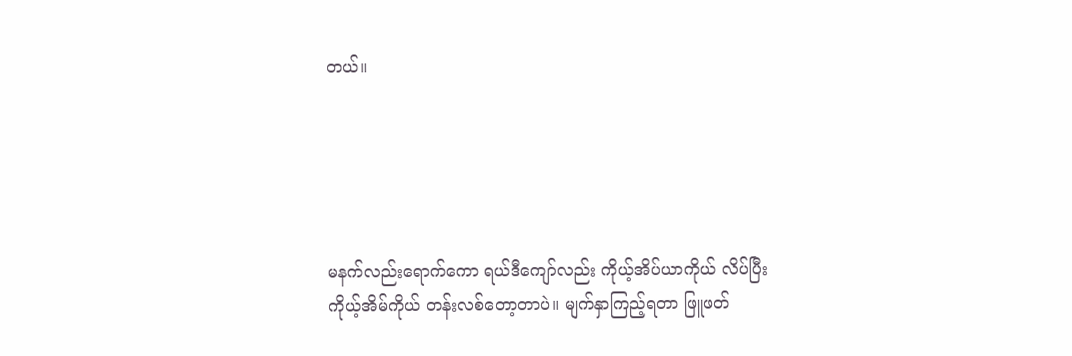တယ်။





မနက်လည်းရောက်ကော ရယ်ဒီကျော်လည်း ကိုယ့်အိပ်ယာကိုယ် လိပ်ပြီး ကိုယ့်အိမ်ကိုယ် တန်းလစ်တော့တာပဲ။ မျက်နှာကြည့်ရတာ ဖြူဖတ်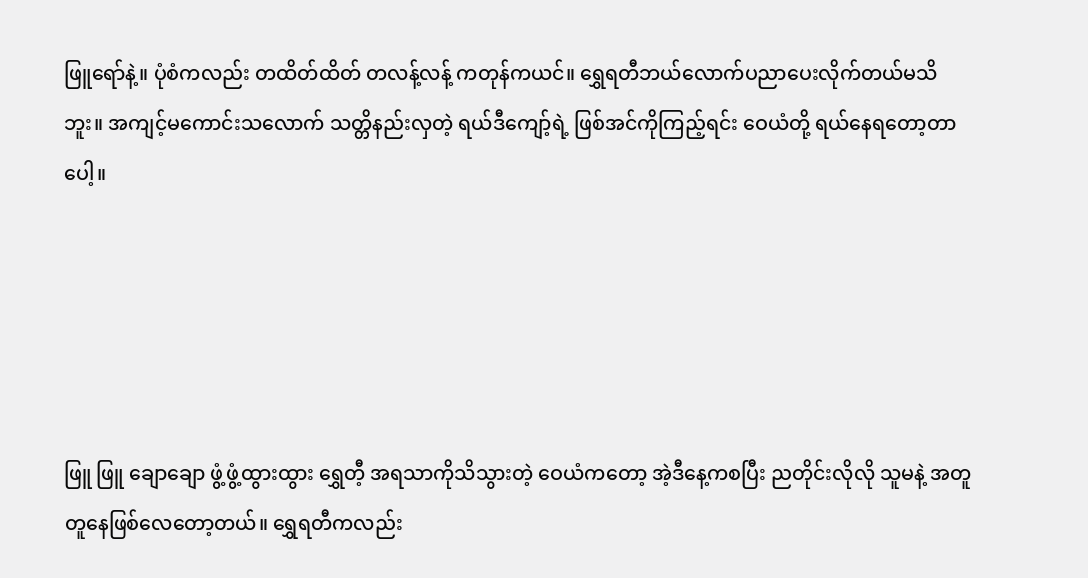ဖြူရော်နဲ့။ ပုံစံကလည်း တထိတ်ထိတ် တလန့်လန့် ကတုန်ကယင်။ ရွှေရတီဘယ်လောက်ပညာပေးလိုက်တယ်မသိဘူး။ အကျင့်မကောင်းသလောက် သတ္တိနည်းလှတဲ့ ရယ်ဒီကျော့်ရဲ့ ဖြစ်အင်ကိုကြည့်ရင်း ဝေယံတို့ ရယ်နေရတော့တာပေါ့။





ဖြူ ဖြူ ချောချော ဖွံ့ဖွံ့ထွားထွား ရွှေတီ့ အရသာကိုသိသွားတဲ့ ဝေယံကတော့ အဲ့ဒီနေ့ကစပြီး ညတိုင်းလိုလို သူမနဲ့ အတူတူနေဖြစ်လေတော့တယ်။ ရွှေရတီကလည်း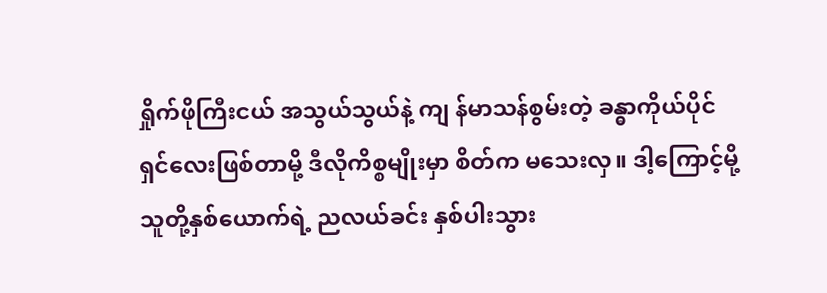ရှိုက်ဖိုကြီးငယ် အသွယ်သွယ်နဲ့ ကျ န်မာသန်စွမ်းတဲ့ ခန္ဓာကိုယ်ပိုင်ရှင်လေးဖြစ်တာမို့ ဒီလိုကိစ္စမျိုးမှာ စိတ်က မသေးလှ။ ဒါ့ကြောင့်မို့ သူတို့နှစ်ယောက်ရဲ့ ညလယ်ခင်း နှစ်ပါးသွား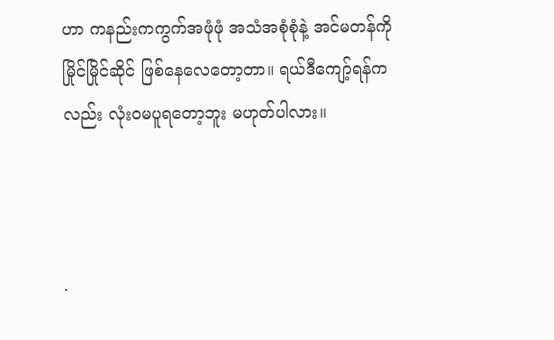ဟာ ကနည်းကကွက်အဖုံဖုံ အသံအစုံစုံနဲ့ အင်မတန်ကို မြိုင်မြိုင်ဆိုင် ဖြစ်နေလေတော့တာ။ ရယ်ဒီကျော့်ရန်ကလည်း လုံးဝမပူရတော့ဘူး မဟုတ်ပါလား။



.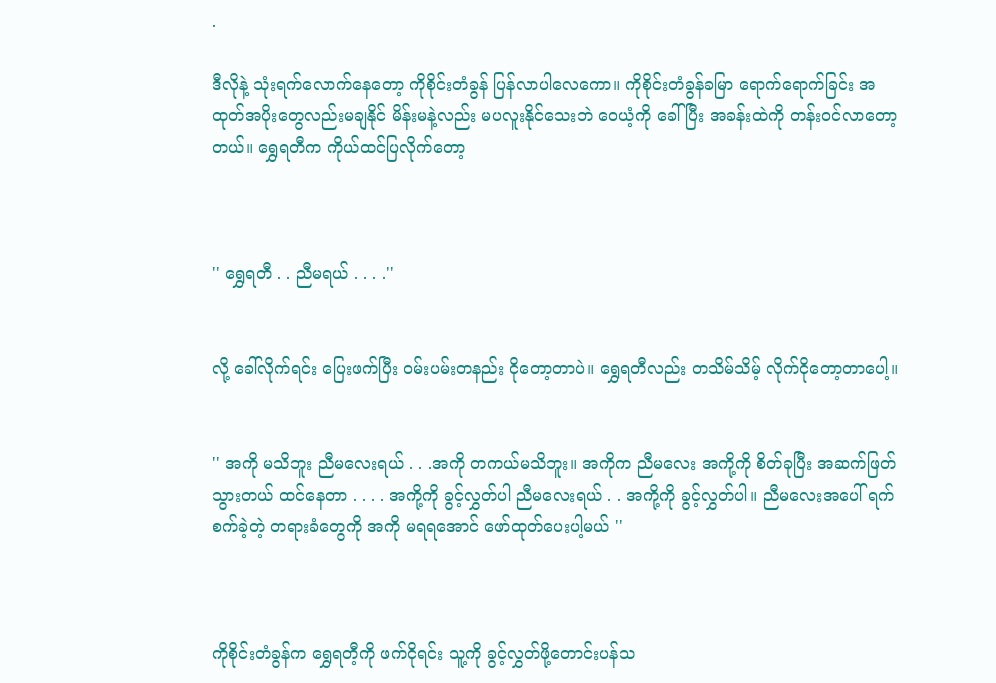.

ဒီလိုနဲ့ သုံးရက်လောက်နေတော့ ကိုစိုင်းတံခွန် ပြန်လာပါလေကော။ ကိုစိုင်းတံခွန်ခမြာ ရောက်ရောက်ခြင်း အထုတ်အပိုးတွေလည်းမချနိုင် မိန်းမနဲ့လည်း မပလူးနိုင်သေးဘဲ ဝေယံ့ကို ခေါ်ပြီး အခန်းထဲကို တန်းဝင်လာတော့တယ်။ ရွှေရတီက ကိုယ်ထင်ပြလိုက်တော့



'' ရွှေရတီ . . ညီမရယ် . . . .''


လို့ ခေါ်လိုက်ရင်း ပြေးဖက်ပြီး ဝမ်းပမ်းတနည်း ငိုတော့တာပဲ။ ရွှေရတီလည်း တသိမ်သိမ့် လိုက်ငိုတော့တာပေါ့။


'' အကို မသိဘူး ညီမလေးရယ် . . .အကို တကယ်မသိဘူး။ အကိုက ညီမလေး အကို့ကို စိတ်ခုပြီး အဆက်ဖြတ်သွားတယ် ထင်နေတာ . . . . အကို့ကို ခွင့်လွှတ်ပါ ညီမလေးရယ် . . အကို့ကို ခွင့်လွှတ်ပါ။ ညီမလေးအပေါ် ရက်စက်ခဲ့တဲ့ တရားခံတွေကို အကို မရရအောင် ဖော်ထုတ်ပေးပါ့မယ် ''



ကိုစိုင်းတံခွန်က ရွှေရတီ့ကို ဖက်ငိုရင်း သူ့ကို ခွင့်လွှတ်ဖို့တောင်းပန်သ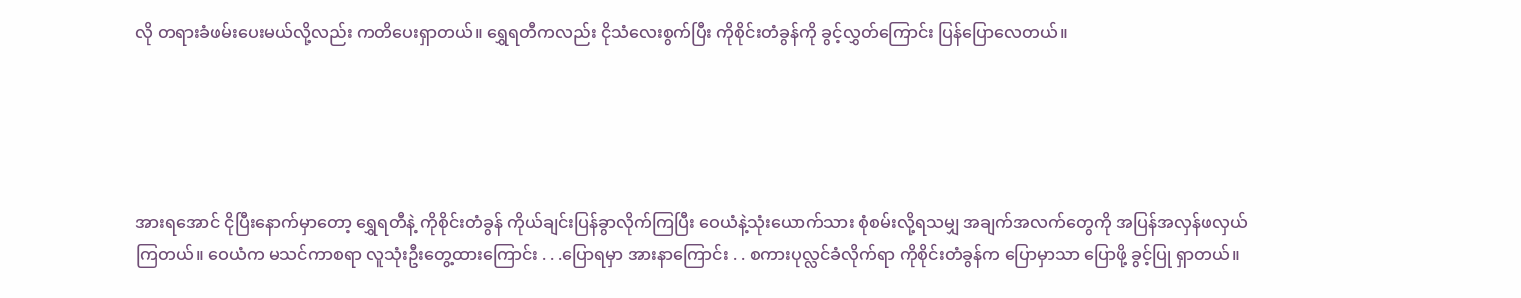လို တရားခံဖမ်းပေးမယ်လို့လည်း ကတိပေးရှာတယ်။ ရွှေရတီကလည်း ငိုသံလေးစွက်ပြီး ကိုစိုင်းတံခွန်ကို ခွင့်လွှတ်ကြောင်း ပြန်ပြောလေတယ်။





အားရအောင် ငိုပြီးနောက်မှာတော့ ရွှေရတီနဲ့ ကိုစိုင်းတံခွန် ကိုယ်ချင်းပြန်ခွာလိုက်ကြပြီး ဝေယံနဲ့သုံးယောက်သား စုံစမ်းလို့ရသမျှ အချက်အလက်တွေကို အပြန်အလှန်ဖလှယ်ကြတယ်။ ဝေယံက မသင်ကာစရာ လူသုံးဦးတွေ့ထားကြောင်း . . .ပြောရမှာ အားနာကြောင်း . . စကားပုလ္လင်ခံလိုက်ရာ ကိုစိုင်းတံခွန်က ပြောမှာသာ ပြောဖို့ ခွင့်ပြု ရှာတယ်။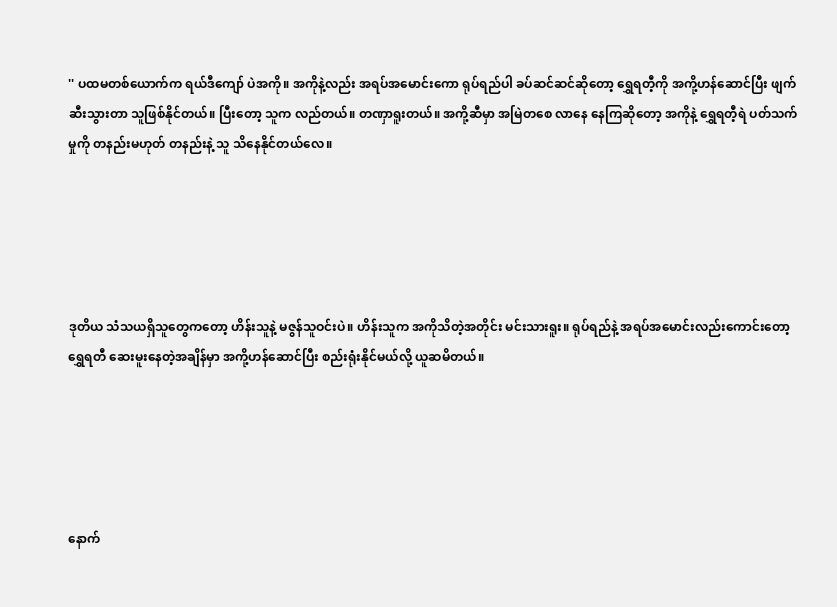'' ပထမတစ်ယောက်က ရယ်ဒီကျော် ပဲအကို။ အကိုနဲ့လည်း အရပ်အမောင်းကော ရုပ်ရည်ပါ ခပ်ဆင်ဆင်ဆိုတော့ ရွှေရတီ့ကို အကို့ဟန်ဆောင်ပြီး ဖျက်ဆီးသွားတာ သူဖြစ်နိုင်တယ်။ ပြီးတော့ သူက လည်တယ်။ တဏှာရူးတယ်။ အကို့ဆီမှာ အမြဲတစေ လာနေ နေကြဆိုတော့ အကိုနဲ့ ရွှေရတီ့ရဲ ပတ်သက်မှုကို တနည်းမဟုတ် တနည်းနဲ့ သူ သိနေနိုင်တယ်လေ။





ဒုတိယ သံသယရှိသူတွေကတော့ ဟိန်းသူနဲ့ မဇွန်သူဝင်းပဲ။ ဟိန်းသူက အကိုသိတဲ့အတိုင်း မင်းသားရူး။ ရုပ်ရည်နဲ့ အရပ်အမောင်းလည်းကောင်းတော့ ရွှေရတီ ဆေးမူးနေတဲ့အချိန်မှာ အကို့ဟန်ဆောင်ပြီး စည်းရုံးနိုင်မယ်လို့ ယူဆမိတယ်။





နောက်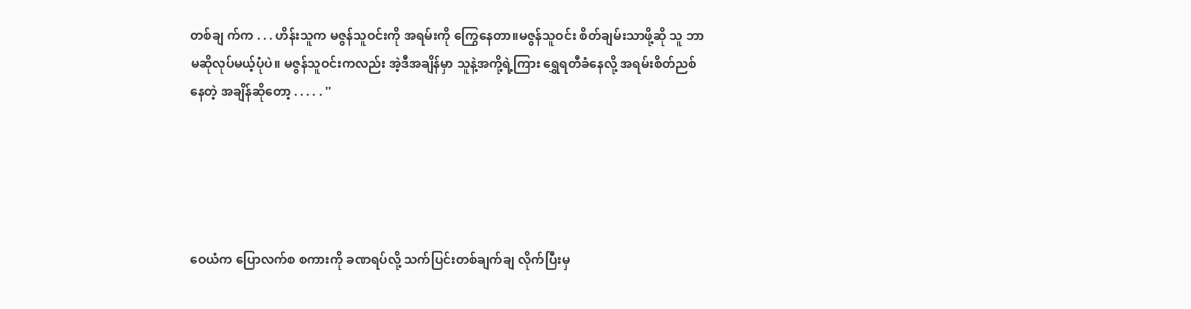တစ်ချ က်က . . . ဟိန်းသူက မဇွန်သူဝင်းကို အရမ်းကို ကြွေနေတာ။မဇွန်သူဝင်း စိတ်ချမ်းသာဖို့ဆို သူ ဘာမဆိုလုပ်မယ့်ပုံပဲ။ မဇွန်သူဝင်းကလည်း အဲ့ဒီအချိန်မှာ သူနဲ့အကို့ရဲ့ကြား ရွှေရတီခံနေလို့ အရမ်းစိတ်ညစ်နေတဲ့ အချိန်ဆိုတော့ . . . . . ''





ဝေယံက ပြောလက်စ စကားကို ခဏရပ်လို့ သက်ပြင်းတစ်ချက်ချ လိုက်ပြီးမှ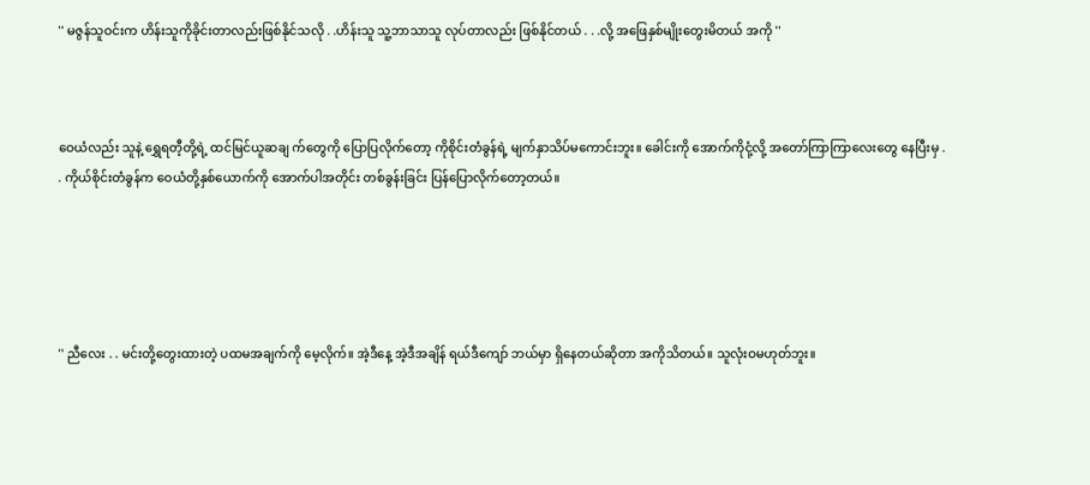'' မဇွန်သူဝင်းက ဟိန်းသူကိုခိုင်းတာလည်းဖြစ်နိုင်သလို . .ဟိန်းသူ သူ့ဘာသာသူ လုပ်တာလည်း ဖြစ်နိုင်တယ် . . .လို့ အဖြေနှစ်မျိုးတွေးမိတယ် အကို ''



ဝေယံလည်း သူနဲ့ ရွှေရတီ့တို့ရဲ့ ထင်မြင်ယူဆချ က်တွေကို ပြောပြလိုက်တော့ ကိုစိုင်းတံခွန်ရဲ့ မျက်နှာသိပ်မကောင်းဘူး။ ခေါင်းကို အောက်ကိုငုံ့လို့ အတော်ကြာကြာလေးတွေ နေပြီးမှ . . ကိုယ်စိုင်းတံခွန်က ဝေယံတို့နှစ်ယောက်ကို အောက်ပါအတိုင်း တစ်ခွန်းခြင်း ပြန်ပြောလိုက်တော့တယ်။





'' ညီလေး . . မင်းတို့တွေးထားတဲ့ ပထမအချက်ကို မေ့လိုက်။ အဲ့ဒီနေ့ အဲ့ဒီအချိန် ရယ်ဒီကျော် ဘယ်မှာ ရှိနေတယ်ဆိုတာ အကိုသိတယ်။ သူလုံးဝမဟုတ်ဘူး။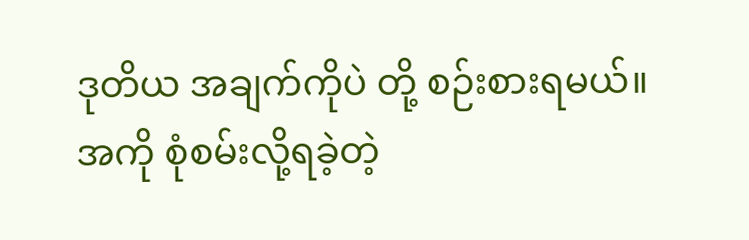ဒုတိယ အချက်ကိုပဲ တို့ စဉ်းစားရမယ်။ အကို စုံစမ်းလို့ရခဲ့တဲ့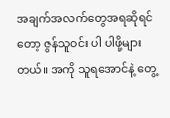အချက်အလက်တွေအရဆိုရင်တော့ ဇွန်သူဝင်း ပါ ပါဖို့များတယ်။ အကို သူရအောင်နဲ့ တွေ့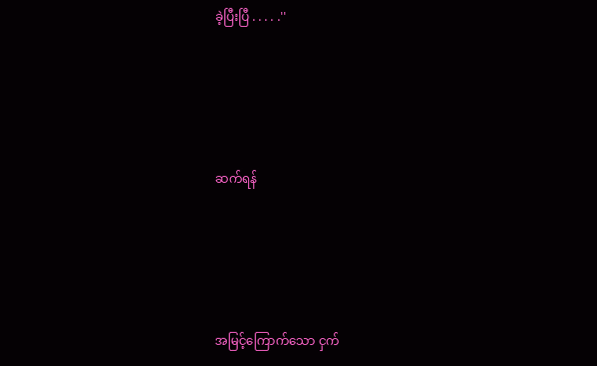ခဲ့ပြီးပြီ . . . . .''





ဆက်ရန်





အမြင့်ကြောက်သော ငှက်